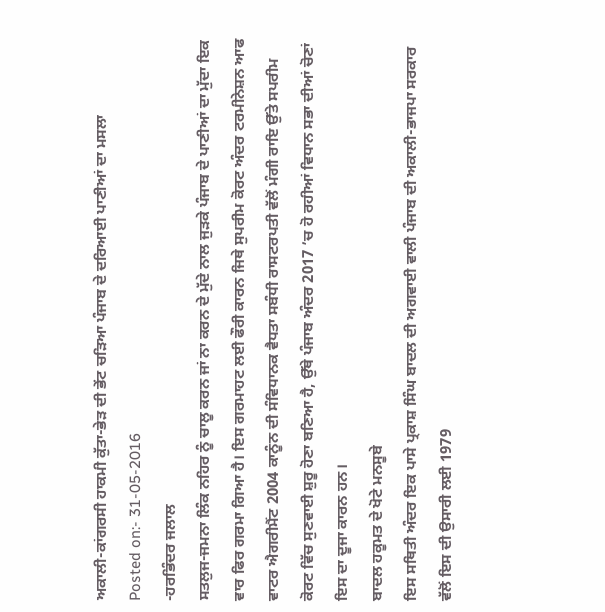ਅਕਾਲੀ-ਕਾਂਗਰਸੀ ਹਾਕਮੀ ਕੁੱਤਾ-ਭੇੜ ਦੀ ਭੇਂਟ ਚੜਿਆ ਪੰਜਾਬ ਦੇ ਦਰਿਆਈ ਪਾਣੀਆਂ ਦਾ ਮਸਲਾ
Posted on:- 31-05-2016
-ਹਰਭਿੰਦਰ ਜਲਾਲ
ਸਤਲੁਜ-ਜਮਨਾ ਲਿੰਕ ਨਹਿਰ ਨੂੰ ਚਾਲੂ ਕਰਨ ਜਾਂ ਨਾ ਕਰਨ ਦੇ ਮੁੱਦੇ ਨਾਲ ਜੁੜਕੇ ਪੰਜਾਬ ਦੇ ਪਾਣੀਆਂ ਦਾ ਮੁੱਦਾ ਇਕ ਵਾਰ ਫਿਰ ਗਰਮਾ ਗਿਆ ਹੈ। ਇਸ ਗਰਮਾਹਟ ਲਈ ਫੌਰੀ ਕਾਰਨ ਜਿਥੇ ਸੁਪਰੀਮ ਕੋਰਟ ਅੰਦਰ ਟਰਮੀਨੇਸ਼ਨ ਆਫ ਵਾਟਰ ਐਗਰੀਮੈਂਟ 2004 ਕਾਨੂੰਨ ਦੀ ਸੰਵਿਧਾਨਕ ਵੈਧਤਾ ਸਬੰਧੀ ਰਾਸਟਰਪਤੀ ਵੱਲੋਂ ਮੰਗੀ ਰਾਇ ਉੱਤੇ ਸਪਰੀਮ ਕੋਰਟ ਵਿੱਚ ਸੁਣਵਾਈ ਸ਼ੁਰੂ ਹੋਣਾ ਬਣਿਆ ਹੈ, ਉੱਥੇ ਪੰਜਾਬ ਅੰਦਰ 2017 ’ਚ ਹੋ ਰਹੀਆਂ ਵਿਧਾਨ ਸਭਾ ਦੀਆਂ ਚੋਣਾਂ ਇਸ ਦਾ ਦੂਜਾ ਕਾਰਨ ਹਨ।
ਬਾਦਲ ਹਕੂਮਤ ਦੇ ਖੋਟੇ ਮਨਸੂਬੇ
ਇਸ ਸਥਿਤੀ ਅੰਦਰ ਇਕ ਪਾਸੇ ਪ੍ਰਕਾਸ਼ ਸਿੰਘ ਬਾਦਲ ਦੀ ਅਗਵਾਈ ਵਾਲੀ ਪੰਜਾਬ ਦੀ ਅਕਾਲੀ-ਭਾਜਪਾ ਸਰਕਾਰ ਵੱਲੋਂ ਇਸ ਦੀ ਉਸਾਰੀ ਲਈ 1979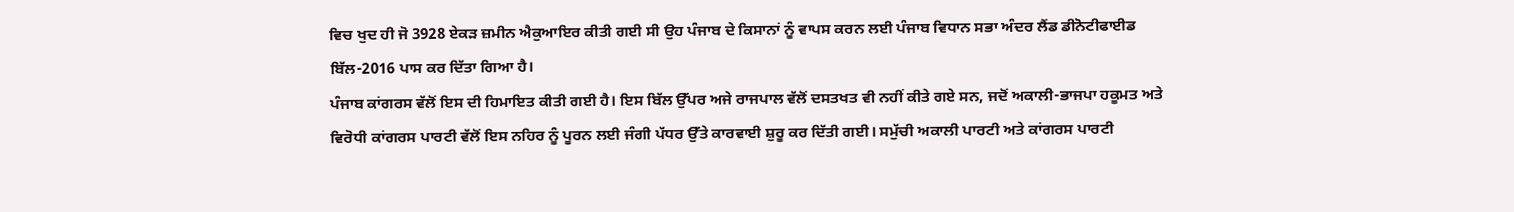ਵਿਚ ਖੁਦ ਹੀ ਜੋ 3928 ਏਕੜ ਜ਼ਮੀਨ ਐਕੁਆਇਰ ਕੀਤੀ ਗਈ ਸੀ ਉਹ ਪੰਜਾਬ ਦੇ ਕਿਸਾਨਾਂ ਨੂੰ ਵਾਪਸ ਕਰਨ ਲਈ ਪੰਜਾਬ ਵਿਧਾਨ ਸਭਾ ਅੰਦਰ ਲੈਂਡ ਡੀਨੋਟੀਫਾਈਡ ਬਿੱਲ-2016 ਪਾਸ ਕਰ ਦਿੱਤਾ ਗਿਆ ਹੈ।
ਪੰਜਾਬ ਕਾਂਗਰਸ ਵੱਲੋਂ ਇਸ ਦੀ ਹਿਮਾਇਤ ਕੀਤੀ ਗਈ ਹੈ। ਇਸ ਬਿੱਲ ਉੱਪਰ ਅਜੇ ਰਾਜਪਾਲ ਵੱਲੋਂ ਦਸਤਖਤ ਵੀ ਨਹੀਂ ਕੀਤੇ ਗਏ ਸਨ, ਜਦੋਂ ਅਕਾਲੀ-ਭਾਜਪਾ ਹਕੂਮਤ ਅਤੇ ਵਿਰੋਧੀ ਕਾਂਗਰਸ ਪਾਰਟੀ ਵੱਲੋਂ ਇਸ ਨਹਿਰ ਨੂੰ ਪੂਰਨ ਲਈ ਜੰਗੀ ਪੱਧਰ ਉੱਤੇ ਕਾਰਵਾਈ ਸ਼ੁਰੂ ਕਰ ਦਿੱਤੀ ਗਈ। ਸਮੁੱਚੀ ਅਕਾਲੀ ਪਾਰਟੀ ਅਤੇ ਕਾਂਗਰਸ ਪਾਰਟੀ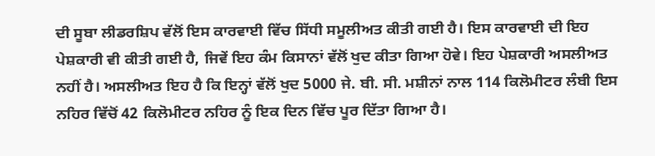ਦੀ ਸੂਬਾ ਲੀਡਰਸ਼ਿਪ ਵੱਲੋਂ ਇਸ ਕਾਰਵਾਈ ਵਿੱਚ ਸਿੱਧੀ ਸਮੂਲੀਅਤ ਕੀਤੀ ਗਈ ਹੈ। ਇਸ ਕਾਰਵਾਈ ਦੀ ਇਹ ਪੇਸ਼ਕਾਰੀ ਵੀ ਕੀਤੀ ਗਈ ਹੈ, ਜਿਵੇਂ ਇਹ ਕੰਮ ਕਿਸਾਨਾਂ ਵੱਲੋਂ ਖੁਦ ਕੀਤਾ ਗਿਆ ਹੋਵੇ। ਇਹ ਪੇਸ਼ਕਾਰੀ ਅਸਲੀਅਤ ਨਹੀਂ ਹੈ। ਅਸਲੀਅਤ ਇਹ ਹੈ ਕਿ ਇਨ੍ਹਾਂ ਵੱਲੋਂ ਖੁਦ 5000 ਜੇ. ਬੀ. ਸੀ. ਮਸ਼ੀਨਾਂ ਨਾਲ 114 ਕਿਲੋਮੀਟਰ ਲੰਬੀ ਇਸ ਨਹਿਰ ਵਿੱਚੋਂ 42 ਕਿਲੋਮੀਟਰ ਨਹਿਰ ਨੂੰ ਇਕ ਦਿਨ ਵਿੱਚ ਪੂਰ ਦਿੱਤਾ ਗਿਆ ਹੈ।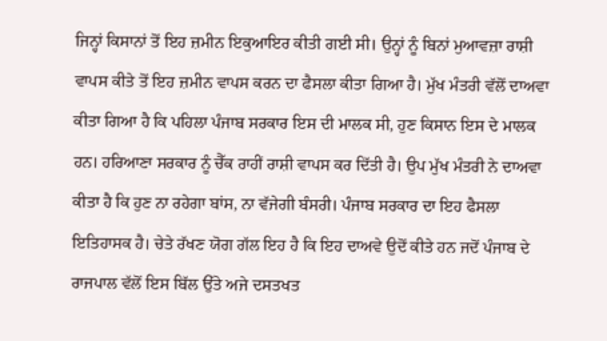ਜਿਨ੍ਹਾਂ ਕਿਸਾਨਾਂ ਤੋਂ ਇਹ ਜ਼ਮੀਨ ਇਕੁਆਇਰ ਕੀਤੀ ਗਈ ਸੀ। ਉਨ੍ਹਾਂ ਨੂੰ ਬਿਨਾਂ ਮੁਆਵਜ਼ਾ ਰਾਸ਼ੀ ਵਾਪਸ ਕੀਤੇ ਤੋਂ ਇਹ ਜ਼ਮੀਨ ਵਾਪਸ ਕਰਨ ਦਾ ਫੈਸਲਾ ਕੀਤਾ ਗਿਆ ਹੈ। ਮੁੱਖ ਮੰਤਰੀ ਵੱਲੋਂ ਦਾਅਵਾ ਕੀਤਾ ਗਿਆ ਹੈ ਕਿ ਪਹਿਲਾ ਪੰਜਾਬ ਸਰਕਾਰ ਇਸ ਦੀ ਮਾਲਕ ਸੀ, ਹੁਣ ਕਿਸਾਨ ਇਸ ਦੇ ਮਾਲਕ ਹਨ। ਹਰਿਆਣਾ ਸਰਕਾਰ ਨੂੰ ਚੈੱਕ ਰਾਹੀਂ ਰਾਸ਼ੀ ਵਾਪਸ ਕਰ ਦਿੱਤੀ ਹੈ। ਉਪ ਮੁੱਖ ਮੰਤਰੀ ਨੇ ਦਾਅਵਾ ਕੀਤਾ ਹੈ ਕਿ ਹੁਣ ਨਾ ਰਹੇਗਾ ਬਾਂਸ, ਨਾ ਵੱਜੇਗੀ ਬੰਸਰੀ। ਪੰਜਾਬ ਸਰਕਾਰ ਦਾ ਇਹ ਫੈਸਲਾ ਇਤਿਹਾਸਕ ਹੈ। ਚੇਤੇ ਰੱਖਣ ਯੋਗ ਗੱਲ ਇਹ ਹੈ ਕਿ ਇਹ ਦਾਅਵੇ ਉਦੋਂ ਕੀਤੇ ਹਨ ਜਦੋਂ ਪੰਜਾਬ ਦੇ ਰਾਜਪਾਲ ਵੱਲੋਂ ਇਸ ਬਿੱਲ ਉੱਤੇ ਅਜੇ ਦਸਤਖਤ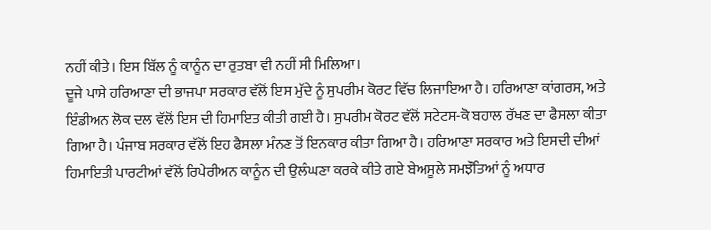ਨਹੀਂ ਕੀਤੇ। ਇਸ ਬਿੱਲ ਨੂੰ ਕਾਨੂੰਨ ਦਾ ਰੁਤਬਾ ਵੀ ਨਹੀਂ ਸੀ ਮਿਲਿਆ।
ਦੂਜੇ ਪਾਸੇ ਹਰਿਆਣਾ ਦੀ ਭਾਜਪਾ ਸਰਕਾਰ ਵੱਲੋਂ ਇਸ ਮੁੱਦੇ ਨੂੰ ਸੁਪਰੀਮ ਕੋਰਟ ਵਿੱਚ ਲਿਜਾਇਆ ਹੈ। ਹਰਿਆਣਾ ਕਾਂਗਰਸ, ਅਤੇ ਇੰਡੀਅਨ ਲੋਕ ਦਲ ਵੱਲੋਂ ਇਸ ਦੀ ਹਿਮਾਇਤ ਕੀਤੀ ਗਈ ਹੈ। ਸੁਪਰੀਮ ਕੋਰਟ ਵੱਲੋਂ ਸਟੇਟਸ-ਕੋ ਬਹਾਲ ਰੱਖਣ ਦਾ ਫੈਸਲਾ ਕੀਤਾ ਗਿਆ ਹੈ। ਪੰਜਾਬ ਸਰਕਾਰ ਵੱਲੋਂ ਇਹ ਫੈਸਲਾ ਮੰਨਣ ਤੋਂ ਇਨਕਾਰ ਕੀਤਾ ਗਿਆ ਹੈ। ਹਰਿਆਣਾ ਸਰਕਾਰ ਅਤੇ ਇਸਦੀ ਦੀਆਂ ਹਿਮਾਇਤੀ ਪਾਰਟੀਆਂ ਵੱਲੋਂ ਰਿਪੇਰੀਅਨ ਕਾਨੂੰਨ ਦੀ ਉਲੰਘਣਾ ਕਰਕੇ ਕੀਤੇ ਗਏ ਬੇਅਸੂਲੇ ਸਮਝੌਤਿਆਂ ਨੂੰ ਅਧਾਰ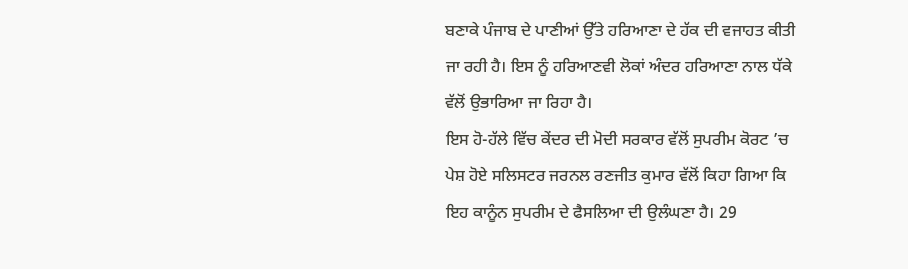ਬਣਾਕੇ ਪੰਜਾਬ ਦੇ ਪਾਣੀਆਂ ਉੱਤੇ ਹਰਿਆਣਾ ਦੇ ਹੱਕ ਦੀ ਵਜਾਹਤ ਕੀਤੀ ਜਾ ਰਹੀ ਹੈ। ਇਸ ਨੂੰ ਹਰਿਆਣਵੀ ਲੋਕਾਂ ਅੰਦਰ ਹਰਿਆਣਾ ਨਾਲ ਧੱਕੇ ਵੱਲੋਂ ਉਭਾਰਿਆ ਜਾ ਰਿਹਾ ਹੈ।
ਇਸ ਹੋ-ਹੱਲੇ ਵਿੱਚ ਕੇਂਦਰ ਦੀ ਮੋਦੀ ਸਰਕਾਰ ਵੱਲੋਂ ਸੁਪਰੀਮ ਕੋਰਟ ’ਚ ਪੇਸ਼ ਹੋਏ ਸਲਿਸਟਰ ਜਰਨਲ ਰਣਜੀਤ ਕੁਮਾਰ ਵੱਲੋਂ ਕਿਹਾ ਗਿਆ ਕਿ ਇਹ ਕਾਨੂੰਨ ਸੁਪਰੀਮ ਦੇ ਫੈਸਲਿਆ ਦੀ ਉਲੰਘਣਾ ਹੈ। 29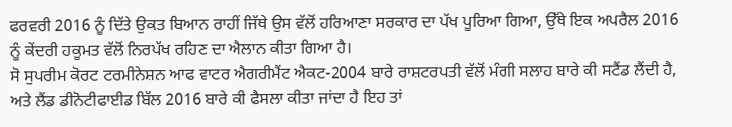ਫਰਵਰੀ 2016 ਨੂੰ ਦਿੱਤੇ ਉਕਤ ਬਿਆਨ ਰਾਹੀਂ ਜਿੱਥੇ ਉਸ ਵੱਲੋਂ ਹਰਿਆਣਾ ਸਰਕਾਰ ਦਾ ਪੱਖ ਪੂਰਿਆ ਗਿਆ, ਉੱਥੇ ਇਕ ਅਪਰੈਲ 2016 ਨੂੰ ਕੇਂਦਰੀ ਹਕੂਮਤ ਵੱਲੋਂ ਨਿਰਪੱਖ ਰਹਿਣ ਦਾ ਐਲਾਨ ਕੀਤਾ ਗਿਆ ਹੈ।
ਸੋ ਸੁਪਰੀਮ ਕੋਰਟ ਟਰਮੀਨੇਸ਼ਨ ਆਫ ਵਾਟਰ ਐਗਰੀਮੈਂਟ ਐਕਟ-2004 ਬਾਰੇ ਰਾਸ਼ਟਰਪਤੀ ਵੱਲੋਂ ਮੰਗੀ ਸਲਾਹ ਬਾਰੇ ਕੀ ਸਟੈਂਡ ਲੈਂਦੀ ਹੈ, ਅਤੇ ਲੈਂਡ ਡੀਨੋਟੀਫਾਈਡ ਬਿੱਲ 2016 ਬਾਰੇ ਕੀ ਫੈਸਲਾ ਕੀਤਾ ਜਾਂਦਾ ਹੈ ਇਹ ਤਾਂ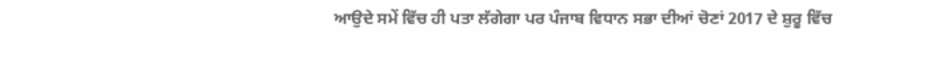ਆਉਦੇ ਸਮੇਂ ਵਿੱਚ ਹੀ ਪਤਾ ਲੱਗੇਗਾ ਪਰ ਪੰਜਾਬ ਵਿਧਾਨ ਸਭਾ ਦੀਆਂ ਚੋਣਾਂ 2017 ਦੇ ਸ਼ੁਰੂ ਵਿੱਚ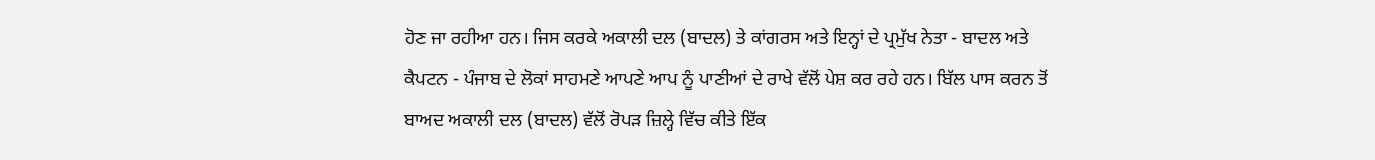ਹੋਣ ਜਾ ਰਹੀਆ ਹਨ। ਜਿਸ ਕਰਕੇ ਅਕਾਲੀ ਦਲ (ਬਾਦਲ) ਤੇ ਕਾਂਗਰਸ ਅਤੇ ਇਨ੍ਹਾਂ ਦੇ ਪ੍ਰਮੁੱਖ ਨੇਤਾ - ਬਾਦਲ ਅਤੇ ਕੈਪਟਨ - ਪੰਜਾਬ ਦੇ ਲੋਕਾਂ ਸਾਹਮਣੇ ਆਪਣੇ ਆਪ ਨੂੰ ਪਾਣੀਆਂ ਦੇ ਰਾਖੇ ਵੱਲੋਂ ਪੇਸ਼ ਕਰ ਰਹੇ ਹਨ। ਬਿੱਲ ਪਾਸ ਕਰਨ ਤੋਂ ਬਾਅਦ ਅਕਾਲੀ ਦਲ (ਬਾਦਲ) ਵੱਲੋਂ ਰੋਪੜ ਜ਼ਿਲ੍ਹੇ ਵਿੱਚ ਕੀਤੇ ਇੱਕ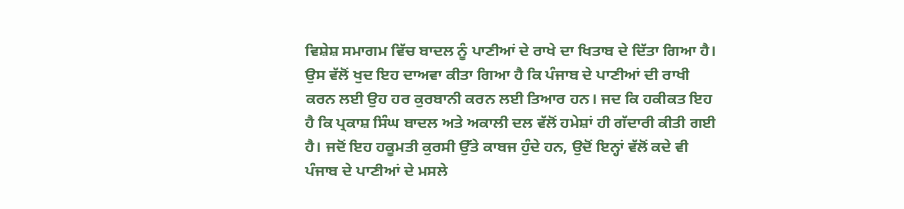ਵਿਸ਼ੇਸ਼ ਸਮਾਗਮ ਵਿੱਚ ਬਾਦਲ ਨੂੰ ਪਾਣੀਆਂ ਦੇ ਰਾਖੇ ਦਾ ਖਿਤਾਬ ਦੇ ਦਿੱਤਾ ਗਿਆ ਹੈ। ਉਸ ਵੱਲੋਂ ਖੁਦ ਇਹ ਦਾਅਵਾ ਕੀਤਾ ਗਿਆ ਹੈ ਕਿ ਪੰਜਾਬ ਦੇ ਪਾਣੀਆਂ ਦੀ ਰਾਖੀ ਕਰਨ ਲਈ ਉਹ ਹਰ ਕੁਰਬਾਨੀ ਕਰਨ ਲਈ ਤਿਆਰ ਹਨ। ਜਦ ਕਿ ਹਕੀਕਤ ਇਹ ਹੈ ਕਿ ਪ੍ਰਕਾਸ਼ ਸਿੰਘ ਬਾਦਲ ਅਤੇ ਅਕਾਲੀ ਦਲ ਵੱਲੋਂ ਹਮੇਸ਼ਾਂ ਹੀ ਗੱਦਾਰੀ ਕੀਤੀ ਗਈ ਹੈ। ਜਦੋਂ ਇਹ ਹਕੂਮਤੀ ਕੁਰਸੀ ਉੱਤੇ ਕਾਬਜ ਹੁੰਦੇ ਹਨ, ਉਦੋਂ ਇਨ੍ਹਾਂ ਵੱਲੋਂ ਕਦੇ ਵੀ ਪੰਜਾਬ ਦੇ ਪਾਣੀਆਂ ਦੇ ਮਸਲੇ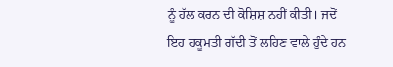ਨੂੰ ਹੱਲ ਕਰਨ ਦੀ ਕੋਸ਼ਿਸ਼ ਨਹੀਂ ਕੀਤੀ। ਜਦੋਂ ਇਹ ਹਕੂਮਤੀ ਗੱਦੀ ਤੋਂ ਲਹਿਣ ਵਾਲੇ ਹੁੰਦੇ ਹਨ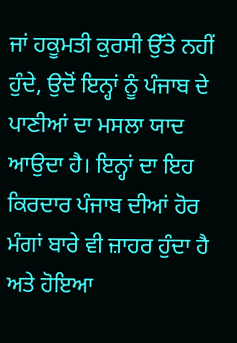ਜਾਂ ਹਕੂਮਤੀ ਕੁਰਸੀ ਉੱਤੇ ਨਹੀਂ ਹੁੰਦੇ, ਉਦੋਂ ਇਨ੍ਹਾਂ ਨੂੰ ਪੰਜਾਬ ਦੇ ਪਾਣੀਆਂ ਦਾ ਮਸਲਾ ਯਾਦ ਆਉਦਾ ਹੈ। ਇਨ੍ਹਾਂ ਦਾ ਇਹ ਕਿਰਦਾਰ ਪੰਜਾਬ ਦੀਆਂ ਹੋਰ ਮੰਗਾਂ ਬਾਰੇ ਵੀ ਜ਼ਾਹਰ ਹੁੰਦਾ ਹੈ ਅਤੇ ਹੋਇਆ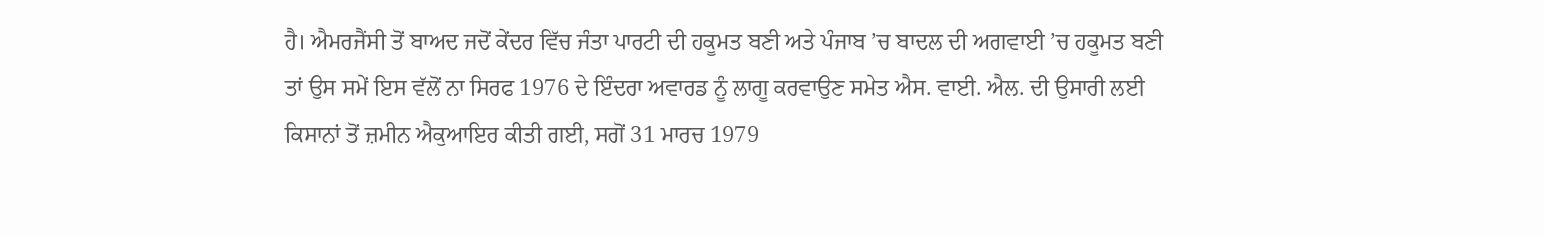ਹੈ। ਐਮਰਜੈਂਸੀ ਤੋਂ ਬਾਅਦ ਜਦੋਂ ਕੇਂਦਰ ਵਿੱਚ ਜੰਤਾ ਪਾਰਟੀ ਦੀ ਹਕੂਮਤ ਬਣੀ ਅਤੇ ਪੰਜਾਬ ’ਚ ਬਾਦਲ ਦੀ ਅਗਵਾਈ ’ਚ ਹਕੂਮਤ ਬਣੀ ਤਾਂ ਉਸ ਸਮੇਂ ਇਸ ਵੱਲੋਂ ਨਾ ਸਿਰਫ 1976 ਦੇ ਇੰਦਰਾ ਅਵਾਰਡ ਨੂੰ ਲਾਗੂ ਕਰਵਾਉਣ ਸਮੇਤ ਐਸ. ਵਾਈ. ਐਲ. ਦੀ ਉਸਾਰੀ ਲਈ ਕਿਸਾਨਾਂ ਤੋਂ ਜ਼ਮੀਨ ਐਕੁਆਇਰ ਕੀਤੀ ਗਈ, ਸਗੋਂ 31 ਮਾਰਚ 1979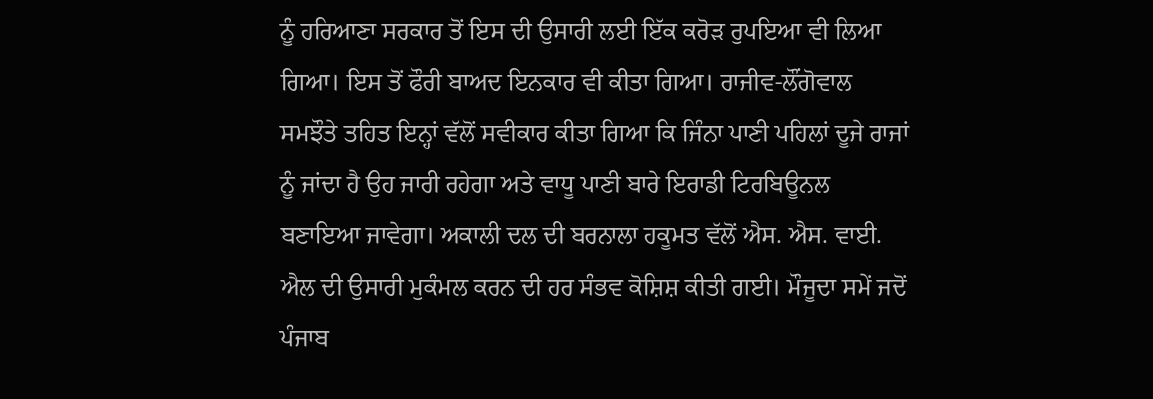ਨੂੰ ਹਰਿਆਣਾ ਸਰਕਾਰ ਤੋਂ ਇਸ ਦੀ ਉਸਾਰੀ ਲਈ ਇੱਕ ਕਰੋੜ ਰੁਪਇਆ ਵੀ ਲਿਆ ਗਿਆ। ਇਸ ਤੋਂ ਫੌਰੀ ਬਾਅਦ ਇਨਕਾਰ ਵੀ ਕੀਤਾ ਗਿਆ। ਰਾਜੀਵ-ਲੌਂਗੋਵਾਲ ਸਮਝੌਤੇ ਤਹਿਤ ਇਨ੍ਹਾਂ ਵੱਲੋਂ ਸਵੀਕਾਰ ਕੀਤਾ ਗਿਆ ਕਿ ਜਿੰਨਾ ਪਾਣੀ ਪਹਿਲਾਂ ਦੂਜੇ ਰਾਜਾਂ ਨੂੰ ਜਾਂਦਾ ਹੈ ਉਹ ਜਾਰੀ ਰਹੇਗਾ ਅਤੇ ਵਾਧੂ ਪਾਣੀ ਬਾਰੇ ਇਰਾਡੀ ਟਿਰਬਿਊਨਲ ਬਣਾਇਆ ਜਾਵੇਗਾ। ਅਕਾਲੀ ਦਲ ਦੀ ਬਰਨਾਲਾ ਹਕੂਮਤ ਵੱਲੋਂ ਐਸ. ਐਸ. ਵਾਈ. ਐਲ ਦੀ ਉਸਾਰੀ ਮੁਕੰਮਲ ਕਰਨ ਦੀ ਹਰ ਸੰਭਵ ਕੋਸ਼ਿਸ਼ ਕੀਤੀ ਗਈ। ਮੌਜੂਦਾ ਸਮੇਂ ਜਦੋਂ ਪੰਜਾਬ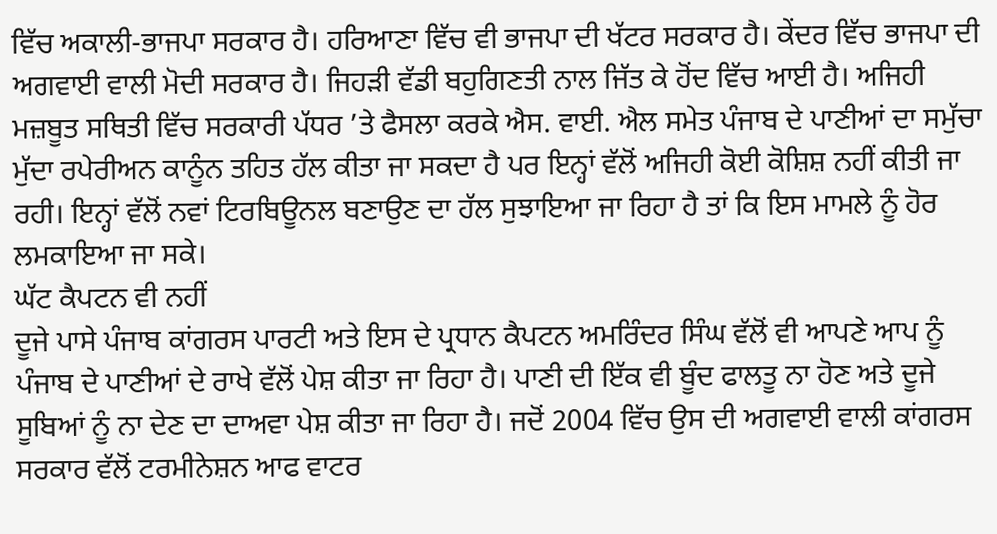ਵਿੱਚ ਅਕਾਲੀ-ਭਾਜਪਾ ਸਰਕਾਰ ਹੈ। ਹਰਿਆਣਾ ਵਿੱਚ ਵੀ ਭਾਜਪਾ ਦੀ ਖੱਟਰ ਸਰਕਾਰ ਹੈ। ਕੇਂਦਰ ਵਿੱਚ ਭਾਜਪਾ ਦੀ ਅਗਵਾਈ ਵਾਲੀ ਮੋਦੀ ਸਰਕਾਰ ਹੈ। ਜਿਹੜੀ ਵੱਡੀ ਬਹੁਗਿਣਤੀ ਨਾਲ ਜਿੱਤ ਕੇ ਹੋਂਦ ਵਿੱਚ ਆਈ ਹੈ। ਅਜਿਹੀ ਮਜ਼ਬੂਤ ਸਥਿਤੀ ਵਿੱਚ ਸਰਕਾਰੀ ਪੱਧਰ ’ਤੇ ਫੈਸਲਾ ਕਰਕੇ ਐਸ. ਵਾਈ. ਐਲ ਸਮੇਤ ਪੰਜਾਬ ਦੇ ਪਾਣੀਆਂ ਦਾ ਸਮੁੱਚਾ ਮੁੱਦਾ ਰਪੇਰੀਅਨ ਕਾਨੂੰਨ ਤਹਿਤ ਹੱਲ ਕੀਤਾ ਜਾ ਸਕਦਾ ਹੈ ਪਰ ਇਨ੍ਹਾਂ ਵੱਲੋਂ ਅਜਿਹੀ ਕੋਈ ਕੋਸ਼ਿਸ਼ ਨਹੀਂ ਕੀਤੀ ਜਾ ਰਹੀ। ਇਨ੍ਹਾਂ ਵੱਲੋਂ ਨਵਾਂ ਟਿਰਬਿਊਨਲ ਬਣਾਉਣ ਦਾ ਹੱਲ ਸੁਝਾਇਆ ਜਾ ਰਿਹਾ ਹੈ ਤਾਂ ਕਿ ਇਸ ਮਾਮਲੇ ਨੂੰ ਹੋਰ ਲਮਕਾਇਆ ਜਾ ਸਕੇ।
ਘੱਟ ਕੈਪਟਨ ਵੀ ਨਹੀਂ
ਦੂਜੇ ਪਾਸੇ ਪੰਜਾਬ ਕਾਂਗਰਸ ਪਾਰਟੀ ਅਤੇ ਇਸ ਦੇ ਪ੍ਰਧਾਨ ਕੈਪਟਨ ਅਮਰਿੰਦਰ ਸਿੰਘ ਵੱਲੋਂ ਵੀ ਆਪਣੇ ਆਪ ਨੂੰ ਪੰਜਾਬ ਦੇ ਪਾਣੀਆਂ ਦੇ ਰਾਖੇ ਵੱਲੋਂ ਪੇਸ਼ ਕੀਤਾ ਜਾ ਰਿਹਾ ਹੈ। ਪਾਣੀ ਦੀ ਇੱਕ ਵੀ ਬੂੰਦ ਫਾਲਤੂ ਨਾ ਹੋਣ ਅਤੇ ਦੂਜੇ ਸੂਬਿਆਂ ਨੂੰ ਨਾ ਦੇਣ ਦਾ ਦਾਅਵਾ ਪੇਸ਼ ਕੀਤਾ ਜਾ ਰਿਹਾ ਹੈ। ਜਦੋਂ 2004 ਵਿੱਚ ਉਸ ਦੀ ਅਗਵਾਈ ਵਾਲੀ ਕਾਂਗਰਸ ਸਰਕਾਰ ਵੱਲੋਂ ਟਰਮੀਨੇਸ਼ਨ ਆਫ ਵਾਟਰ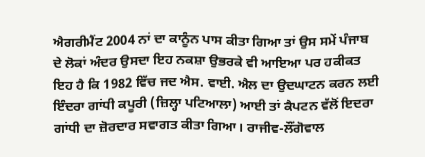ਐਗਰੀਮੈਂਟ 2004 ਨਾਂ ਦਾ ਕਾਨੂੰਨ ਪਾਸ ਕੀਤਾ ਗਿਆ ਤਾਂ ਉਸ ਸਮੇਂ ਪੰਜਾਬ ਦੇ ਲੋਕਾਂ ਅੰਦਰ ਉਸਦਾ ਇਹ ਨਕਸ਼ਾ ਉਭਰਕੇ ਵੀ ਆਇਆ ਪਰ ਹਕੀਕਤ ਇਹ ਹੈ ਕਿ 1982 ਵਿੱਚ ਜਦ ਐਸ. ਵਾਈ. ਐਲ ਦਾ ਉਦਘਾਟਨ ਕਰਨ ਲਈ ਇੰਦਰਾ ਗਾਂਧੀ ਕਪੂਰੀ (ਜ਼ਿਲ੍ਹਾ ਪਟਿਆਲਾ) ਆਈ ਤਾਂ ਕੈਪਟਨ ਵੱਲੋਂ ਇਦਰਾ ਗਾਂਧੀ ਦਾ ਜ਼ੋਰਦਾਰ ਸਵਾਗਤ ਕੀਤਾ ਗਿਆ। ਰਾਜੀਵ-ਲੌਂਗੋਵਾਲ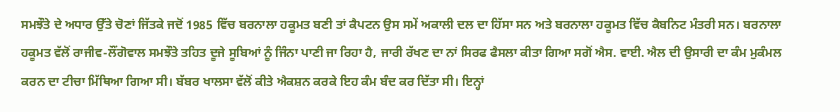ਸਮਝੌਤੇ ਦੇ ਅਧਾਰ ਉੱਤੇ ਚੋਣਾਂ ਜਿੱਤਕੇ ਜਦੋਂ 1985 ਵਿੱਚ ਬਰਨਾਲਾ ਹਕੂਮਤ ਬਣੀ ਤਾਂ ਕੈਪਟਨ ਉਸ ਸਮੇਂ ਅਕਾਲੀ ਦਲ ਦਾ ਹਿੱਸਾ ਸਨ ਅਤੇ ਬਰਨਾਲਾ ਹਕੂਮਤ ਵਿੱਚ ਕੈਬਨਿਟ ਮੰਤਰੀ ਸਨ। ਬਰਨਾਲਾ ਹਕੂਮਤ ਵੱਲੋਂ ਰਾਜੀਵ-ਲੌਂਗੋਵਾਲ ਸਮਝੌਤੇ ਤਹਿਤ ਦੂਜੇ ਸੂਬਿਆਂ ਨੂੰ ਜਿੰਨਾ ਪਾਣੀ ਜਾ ਰਿਹਾ ਹੈ, ਜਾਰੀ ਰੱਖਣ ਦਾ ਨਾਂ ਸਿਰਫ ਫੈਸਲਾ ਕੀਤਾ ਗਿਆ ਸਗੋਂ ਐਸ. ਵਾਈ. ਐਲ ਦੀ ਉਸਾਰੀ ਦਾ ਕੰਮ ਮੁਕੰਮਲ ਕਰਨ ਦਾ ਟੀਚਾ ਮਿੱਥਿਆ ਗਿਆ ਸੀ। ਬੱਬਰ ਖਾਲਸਾ ਵੱਲੋਂ ਕੀਤੇ ਐਕਸ਼ਨ ਕਰਕੇ ਇਹ ਕੰਮ ਬੰਦ ਕਰ ਦਿੱਤਾ ਸੀ। ਇਨ੍ਹਾਂ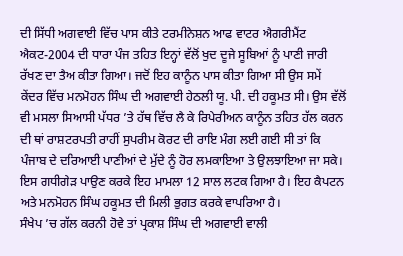ਦੀ ਸਿੱਧੀ ਅਗਵਾਈ ਵਿੱਚ ਪਾਸ ਕੀਤੇ ਟਰਮੀਨੇਸ਼ਨ ਆਫ ਵਾਟਰ ਐਗਰੀਮੈਂਟ ਐਕਟ-2004 ਦੀ ਧਾਰਾ ਪੰਜ ਤਹਿਤ ਇਨ੍ਹਾਂ ਵੱਲੋਂ ਖੁਦ ਦੂਜੇ ਸੂਬਿਆਂ ਨੂੰ ਪਾਣੀ ਜਾਰੀ ਰੱਖਣ ਦਾ ਤੈਅ ਕੀਤਾ ਗਿਆ। ਜਦੋਂ ਇਹ ਕਾਨੂੰਨ ਪਾਸ ਕੀਤਾ ਗਿਆ ਸੀ ਉਸ ਸਮੇਂ ਕੇਂਦਰ ਵਿੱਚ ਮਨਮੋਹਨ ਸਿੰਘ ਦੀ ਅਗਵਾਈ ਹੇਠਲੀ ਯੂ. ਪੀ. ਦੀ ਹਕੂਮਤ ਸੀ। ਉਸ ਵੱਲੋਂ ਵੀ ਮਸਲਾ ਸਿਆਸੀ ਪੱਧਰ ’ਤੇ ਹੱਥ ਵਿੱਚ ਲੈ ਕੇ ਰਿਪੇਰੀਅਨ ਕਾਨੂੰਨ ਤਹਿਤ ਹੱਲ ਕਰਨ ਦੀ ਥਾਂ ਰਾਸ਼ਟਰਪਤੀ ਰਾਹੀਂ ਸੁਪਰੀਮ ਕੋਰਟ ਦੀ ਰਾਇ ਮੰਗ ਲਈ ਗਈ ਸੀ ਤਾਂ ਕਿ ਪੰਜਾਬ ਦੇ ਦਰਿਆਈ ਪਾਣੀਆਂ ਦੇ ਮੁੱਦੇ ਨੂੰ ਹੋਰ ਲਮਕਾਇਆ ਤੇ ਉਲਝਾਇਆ ਜਾ ਸਕੇ। ਇਸ ਗਧੀਗੇੜ ਪਾਉਣ ਕਰਕੇ ਇਹ ਮਾਮਲਾ 12 ਸਾਲ ਲਟਕ ਗਿਆ ਹੈ। ਇਹ ਕੈਪਟਨ ਅਤੇ ਮਨਮੋਹਨ ਸਿੰਘ ਹਕੂਮਤ ਦੀ ਮਿਲੀ ਭੁਗਤ ਕਰਕੇ ਵਾਪਰਿਆ ਹੈ।
ਸੰਖੇਪ ’ਚ ਗੱਲ ਕਰਨੀ ਹੋਵੇ ਤਾਂ ਪ੍ਰਕਾਸ਼ ਸਿੰਘ ਦੀ ਅਗਵਾਈ ਵਾਲੀ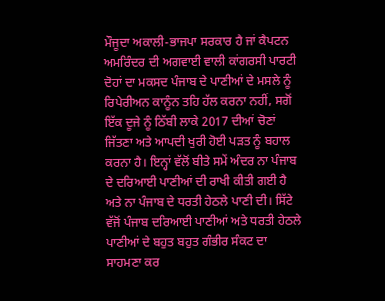ਮੌਜੂਦਾ ਅਕਾਲੀ-ਭਾਜਪਾ ਸਰਕਾਰ ਹੈ ਜਾਂ ਕੈਪਟਨ ਅਮਰਿੰਦਰ ਦੀ ਅਗਵਾਈ ਵਾਲੀ ਕਾਂਗਰਸੀ ਪਾਰਟੀ ਦੋਹਾਂ ਦਾ ਮਕਸਦ ਪੰਜਾਬ ਦੇ ਪਾਣੀਆਂ ਦੇ ਮਸਲੇ ਨੂੰ ਰਿਪੇਰੀਅਨ ਕਾਨੂੰਨ ਤਹਿ ਹੱਲ ਕਰਨਾ ਨਹੀਂ, ਸਗੋਂ ਇੱਕ ਦੂਜੇ ਨੂੰ ਠਿੱਬੀ ਲਾਕੇ 2017 ਦੀਆਂ ਚੋਣਾਂ ਜਿੱਤਣਾ ਅਤੇ ਆਪਦੀ ਖੁਰੀ ਹੋਈ ਪੜਤ ਨੂੰ ਬਹਾਲ ਕਰਨਾ ਹੈ। ਇਨ੍ਹਾਂ ਵੱਲੋਂ ਬੀਤੇ ਸਮੇਂ ਅੰਦਰ ਨਾ ਪੰਜਾਬ ਦੇ ਦਰਿਆਈ ਪਾਣੀਆਂ ਦੀ ਰਾਖੀ ਕੀਤੀ ਗਈ ਹੈ ਅਤੇ ਨਾ ਪੰਜਾਬ ਦੇ ਧਰਤੀ ਹੇਠਲੇ ਪਾਣੀ ਦੀ। ਸਿੱਟੇ ਵੱਜੋਂ ਪੰਜਾਬ ਦਰਿਆਈ ਪਾਣੀਆਂ ਅਤੇ ਧਰਤੀ ਹੇਠਲੇ ਪਾਣੀਆਂ ਦੇ ਬਹੁਤ ਬਹੁਤ ਗੰਭੀਰ ਸੰਕਟ ਦਾ ਸਾਹਮਣਾ ਕਰ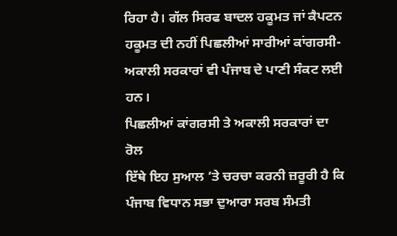ਰਿਹਾ ਹੈ। ਗੱਲ ਸਿਰਫ ਬਾਦਲ ਹਕੂਮਤ ਜਾਂ ਕੈਪਟਨ ਹਕੂਮਤ ਦੀ ਨਹੀਂ ਪਿਛਲੀਆਂ ਸਾਰੀਆਂ ਕਾਂਗਰਸੀ-ਅਕਾਲੀ ਸਰਕਾਰਾਂ ਵੀ ਪੰਜਾਬ ਦੇ ਪਾਣੀ ਸੰਕਟ ਲਈ ਹਨ।
ਪਿਛਲੀਆਂ ਕਾਂਗਰਸੀ ਤੇ ਅਕਾਲੀ ਸਰਕਾਰਾਂ ਦਾ ਰੋਲ
ਇੱਥੇ ਇਹ ਸੁਆਲ ’ਤੇ ਚਰਚਾ ਕਰਨੀ ਜ਼ਰੂਰੀ ਹੈ ਕਿ ਪੰਜਾਬ ਵਿਧਾਨ ਸਭਾ ਦੁਆਰਾ ਸਰਬ ਸੰਮਤੀ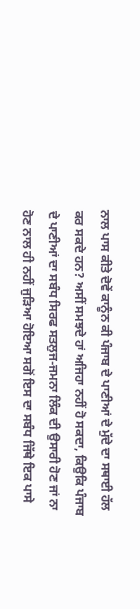ਨਾਲ ਪਾਸ ਕੀਤੇ ਦੋਵੇਂ ਕਾਨੂੰਨ ਕੀ ਪੰਜਾਬ ਦੇ ਪਾਣੀਆਂ ਦੇ ਮੁੱਦੇ ਦਾ ਸਥਾਈ ਹੱਲ ਕਰ ਸਕਦੇ ਹਨ? ਅਸੀਂ ਸਮਝਦੇ ਹਾਂ ਅਜਿਹਾ ਨਹੀਂ ਹੋ ਸਕਦਾ, ਕਿਉਕਿ ਪੰਜਾਬ ਦੇ ਪਾਣੀਆਂ ਦਾ ਸਬੰਧ ਸਿਰਫ ਸਤਲੁਜ-ਜਮਨਾ ਲਿੰਕ ਦੀ ਉਸਾਰੀ ਹੋਣ ਜਾਂ ਨਾ ਹੋਣ ਨਾਲ ਹੀ ਨਹੀਂ ਜੁੜਿਆ ਹੋਇਆ ਸਗੋਂ ਇਸ ਦਾ ਸਬੰਧ ਜਿੱਥੇ ਇਕ ਪਾਸੇ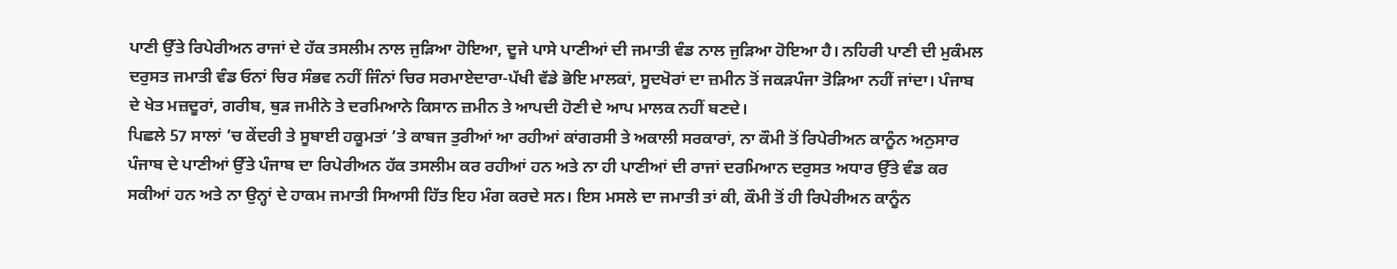ਪਾਣੀ ਉੱਤੇ ਰਿਪੇਰੀਅਨ ਰਾਜਾਂ ਦੇ ਹੱਕ ਤਸਲੀਮ ਨਾਲ ਜੁੜਿਆ ਹੋਇਆ, ਦੂਜੇ ਪਾਸੇ ਪਾਣੀਆਂ ਦੀ ਜਮਾਤੀ ਵੰਡ ਨਾਲ ਜੁੜਿਆ ਹੋਇਆ ਹੈ। ਨਹਿਰੀ ਪਾਣੀ ਦੀ ਮੁਕੰਮਲ ਦਰੁਸਤ ਜਮਾਤੀ ਵੰਡ ਓਨਾਂ ਚਿਰ ਸੰਭਵ ਨਹੀਂ ਜਿੰਨਾਂ ਚਿਰ ਸਰਮਾਏਦਾਰਾ-ਪੱਖੀ ਵੱਡੇ ਭੋਇ ਮਾਲਕਾਂ, ਸੂਦਖੋਰਾਂ ਦਾ ਜ਼ਮੀਨ ਤੋਂ ਜਕੜਪੰਜਾ ਤੋੜਿਆ ਨਹੀਂ ਜਾਂਦਾ। ਪੰਜਾਬ ਦੇ ਖੇਤ ਮਜ਼ਦੂਰਾਂ, ਗਰੀਬ, ਥੁੜ ਜਮੀਨੇ ਤੇ ਦਰਮਿਆਨੇ ਕਿਸਾਨ ਜ਼ਮੀਨ ਤੇ ਆਪਦੀ ਹੋਣੀ ਦੇ ਆਪ ਮਾਲਕ ਨਹੀਂ ਬਣਦੇ।
ਪਿਛਲੇ 57 ਸਾਲਾਂ ’ਚ ਕੇਂਦਰੀ ਤੇ ਸੂਬਾਈ ਹਕੂਮਤਾਂ ’ਤੇ ਕਾਬਜ ਤੁਰੀਆਂ ਆ ਰਹੀਆਂ ਕਾਂਗਰਸੀ ਤੇ ਅਕਾਲੀ ਸਰਕਾਰਾਂ, ਨਾ ਕੌਮੀ ਤੋਂ ਰਿਪੇਰੀਅਨ ਕਾਨੂੰਨ ਅਨੁਸਾਰ ਪੰਜਾਬ ਦੇ ਪਾਣੀਆਂ ਉੱਤੇ ਪੰਜਾਬ ਦਾ ਰਿਪੇਰੀਅਨ ਹੱਕ ਤਸਲੀਮ ਕਰ ਰਹੀਆਂ ਹਨ ਅਤੇ ਨਾ ਹੀ ਪਾਣੀਆਂ ਦੀ ਰਾਜਾਂ ਦਰਮਿਆਨ ਦਰੁਸਤ ਅਧਾਰ ਉੱਤੇ ਵੰਡ ਕਰ ਸਕੀਆਂ ਹਨ ਅਤੇ ਨਾ ਉਨ੍ਹਾਂ ਦੇ ਹਾਕਮ ਜਮਾਤੀ ਸਿਆਸੀ ਹਿੱਤ ਇਹ ਮੰਗ ਕਰਦੇ ਸਨ। ਇਸ ਮਸਲੇ ਦਾ ਜਮਾਤੀ ਤਾਂ ਕੀ, ਕੌਮੀ ਤੋਂ ਹੀ ਰਿਪੇਰੀਅਨ ਕਾਨੂੰਨ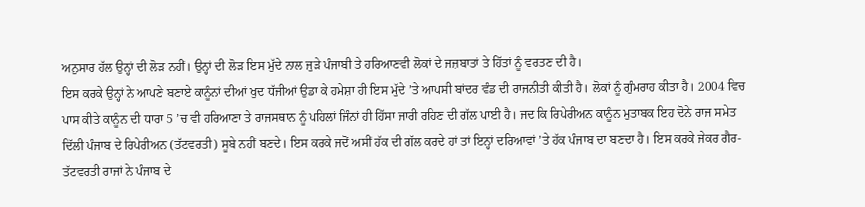ਅਨੁਸਾਰ ਹੱਲ ਉਨ੍ਹਾਂ ਦੀ ਲੋੜ ਨਹੀਂ। ਉਨ੍ਹਾਂ ਦੀ ਲੋੜ ਇਸ ਮੁੱਦੇ ਨਾਲ ਜੁੜੇ ਪੰਜਾਬੀ ਤੇ ਹਰਿਆਣਵੀ ਲੋਕਾਂ ਦੇ ਜਜ਼ਬਾਤਾਂ ਤੇ ਹਿੱਤਾਂ ਨੂੰ ਵਰਤਣ ਦੀ ਹੈ।
ਇਸ ਕਰਕੇ ਉਨ੍ਹਾਂ ਨੇ ਆਪਣੇ ਬਣਾਏ ਕਾਨੂੰਨਾਂ ਦੀਆਂ ਖੁਦ ਧੱਜੀਆਂ ਉਡਾ ਕੇ ਹਮੇਸ਼ਾ ਹੀ ਇਸ ਮੁੱਦੇ ’ਤੇ ਆਪਸੀ ਬਾਂਦਰ ਵੰਡ ਦੀ ਰਾਜਨੀਤੀ ਕੀਤੀ ਹੈ। ਲੋਕਾਂ ਨੂੰ ਗੁੰਮਰਾਹ ਕੀਤਾ ਹੈ। 2004 ਵਿਚ ਪਾਸ ਕੀਤੇ ਕਾਨੂੰਨ ਦੀ ਧਾਰਾ 5 ’ਚ ਵੀ ਹਰਿਆਣਾ ਤੇ ਰਾਜਸਥਾਨ ਨੂੰ ਪਹਿਲਾਂ ਜਿੰਨਾਂ ਹੀ ਹਿੱਸਾ ਜਾਰੀ ਰਹਿਣ ਦੀ ਗੱਲ ਪਾਈ ਹੈ। ਜਦ ਕਿ ਰਿਪੇਰੀਅਨ ਕਾਨੂੰਨ ਮੁਤਾਬਕ ਇਹ ਦੋਨੇ ਰਾਜ ਸਮੇਤ ਦਿੱਲੀ ਪੰਜਾਬ ਦੇ ਰਿਪੇਰੀਅਨ (ਤੱਟਵਰਤੀ) ਸੂਬੇ ਨਹੀਂ ਬਣਦੇ। ਇਸ ਕਰਕੇ ਜਦੋਂ ਅਸੀਂ ਹੱਕ ਦੀ ਗੱਲ ਕਰਦੇ ਹਾਂ ਤਾਂ ਇਨ੍ਹਾਂ ਦਰਿਆਵਾਂ ’ਤੇ ਹੱਕ ਪੰਜਾਬ ਦਾ ਬਣਦਾ ਹੈ। ਇਸ ਕਰਕੇ ਜੇਕਰ ਗੈਰ-ਤੱਟਵਰਤੀ ਰਾਜਾਂ ਨੇ ਪੰਜਾਬ ਦੇ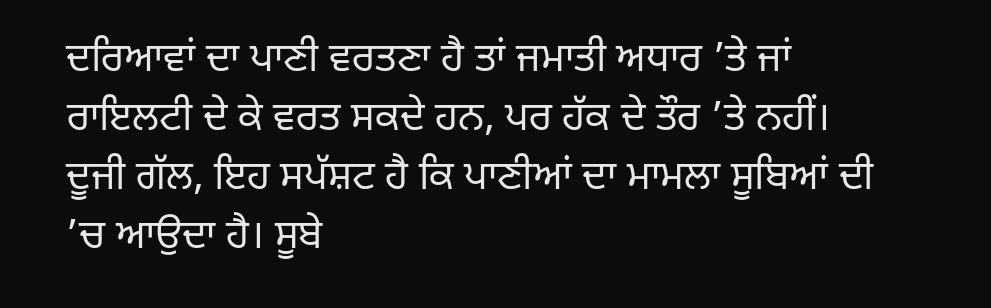ਦਰਿਆਵਾਂ ਦਾ ਪਾਣੀ ਵਰਤਣਾ ਹੈ ਤਾਂ ਜਮਾਤੀ ਅਧਾਰ ’ਤੇ ਜਾਂ ਰਾਇਲਟੀ ਦੇ ਕੇ ਵਰਤ ਸਕਦੇ ਹਨ, ਪਰ ਹੱਕ ਦੇ ਤੌਰ ’ਤੇ ਨਹੀਂ।
ਦੂਜੀ ਗੱਲ, ਇਹ ਸਪੱਸ਼ਟ ਹੈ ਕਿ ਪਾਣੀਆਂ ਦਾ ਮਾਮਲਾ ਸੂਬਿਆਂ ਦੀ ’ਚ ਆਉਦਾ ਹੈ। ਸੂਬੇ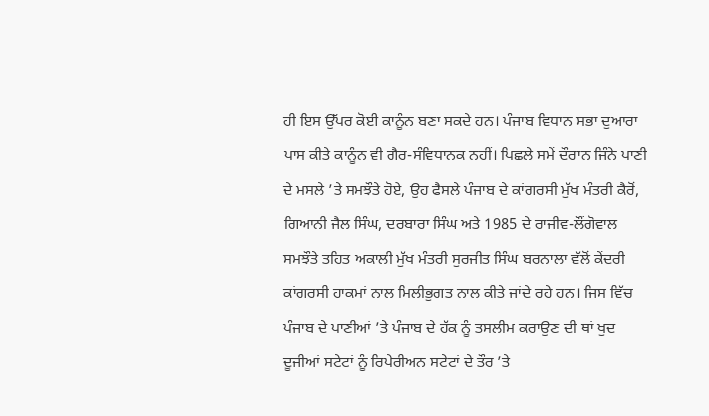ਹੀ ਇਸ ਉੱਪਰ ਕੋਈ ਕਾਨੂੰਨ ਬਣਾ ਸਕਦੇ ਹਨ। ਪੰਜਾਬ ਵਿਧਾਨ ਸਭਾ ਦੁਆਰਾ ਪਾਸ ਕੀਤੇ ਕਾਨੂੰਨ ਵੀ ਗੈਰ-ਸੰਵਿਧਾਨਕ ਨਹੀਂ। ਪਿਛਲੇ ਸਮੇਂ ਦੌਰਾਨ ਜਿੰਨੇ ਪਾਣੀ ਦੇ ਮਸਲੇ ’ਤੇ ਸਮਝੌਤੇ ਹੋਏ, ਉਹ ਫੈਸਲੇ ਪੰਜਾਬ ਦੇ ਕਾਂਗਰਸੀ ਮੁੱਖ ਮੰਤਰੀ ਕੈਰੋਂ, ਗਿਆਨੀ ਜੈਲ ਸਿੰਘ, ਦਰਬਾਰਾ ਸਿੰਘ ਅਤੇ 1985 ਦੇ ਰਾਜੀਵ-ਲੌਂਗੋਵਾਲ ਸਮਝੌਤੇ ਤਹਿਤ ਅਕਾਲੀ ਮੁੱਖ ਮੰਤਰੀ ਸੁਰਜੀਤ ਸਿੰਘ ਬਰਨਾਲਾ ਵੱਲੋਂ ਕੇਂਦਰੀ ਕਾਂਗਰਸੀ ਹਾਕਮਾਂ ਨਾਲ ਮਿਲੀਭੁਗਤ ਨਾਲ ਕੀਤੇ ਜਾਂਦੇ ਰਹੇ ਹਨ। ਜਿਸ ਵਿੱਚ ਪੰਜਾਬ ਦੇ ਪਾਣੀਆਂ ’ਤੇ ਪੰਜਾਬ ਦੇ ਹੱਕ ਨੂੰ ਤਸਲੀਮ ਕਰਾਉਣ ਦੀ ਥਾਂ ਖੁਦ ਦੂਜੀਆਂ ਸਟੇਟਾਂ ਨੂੰ ਰਿਪੇਰੀਅਨ ਸਟੇਟਾਂ ਦੇ ਤੌਰ ’ਤੇ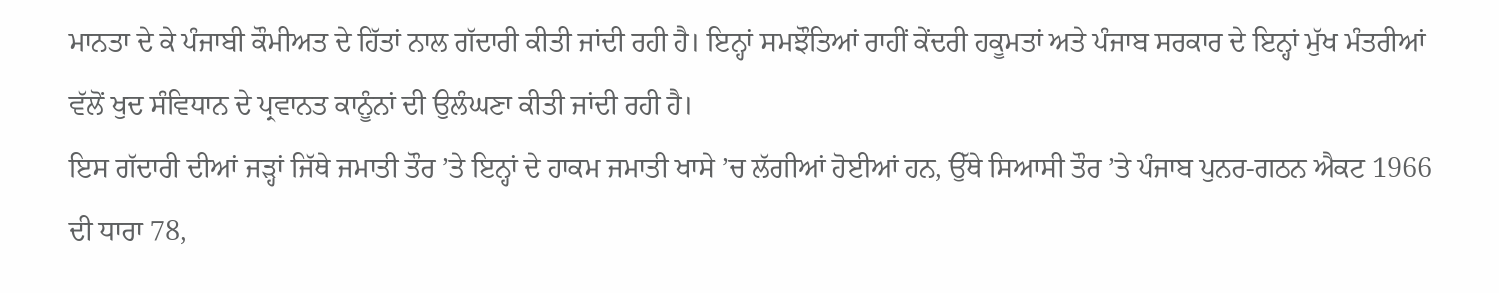ਮਾਨਤਾ ਦੇ ਕੇ ਪੰਜਾਬੀ ਕੌਮੀਅਤ ਦੇ ਹਿੱਤਾਂ ਨਾਲ ਗੱਦਾਰੀ ਕੀਤੀ ਜਾਂਦੀ ਰਹੀ ਹੈ। ਇਨ੍ਹਾਂ ਸਮਝੌਤਿਆਂ ਰਾਹੀਂ ਕੇਂਦਰੀ ਹਕੂਮਤਾਂ ਅਤੇ ਪੰਜਾਬ ਸਰਕਾਰ ਦੇ ਇਨ੍ਹਾਂ ਮੁੱਖ ਮੰਤਰੀਆਂ ਵੱਲੋਂ ਖੁਦ ਸੰਵਿਧਾਨ ਦੇ ਪ੍ਰਵਾਨਤ ਕਾਨੂੰਨਾਂ ਦੀ ਉਲੰਘਣਾ ਕੀਤੀ ਜਾਂਦੀ ਰਹੀ ਹੈ।
ਇਸ ਗੱਦਾਰੀ ਦੀਆਂ ਜੜ੍ਹਾਂ ਜਿੱਥੇ ਜਮਾਤੀ ਤੌਰ ’ਤੇ ਇਨ੍ਹਾਂ ਦੇ ਹਾਕਮ ਜਮਾਤੀ ਖਾਸੇ ’ਚ ਲੱਗੀਆਂ ਹੋਈਆਂ ਹਨ, ਉੱਥੇ ਸਿਆਸੀ ਤੌਰ ’ਤੇ ਪੰਜਾਬ ਪੁਨਰ-ਗਠਨ ਐਕਟ 1966 ਦੀ ਧਾਰਾ 78,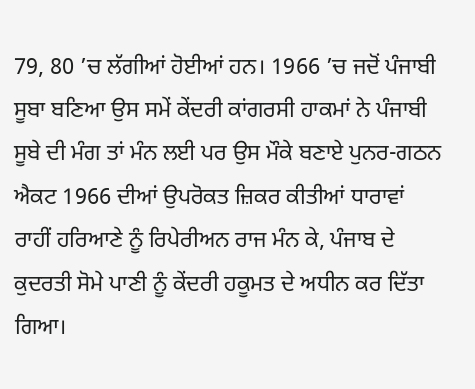79, 80 ’ਚ ਲੱਗੀਆਂ ਹੋਈਆਂ ਹਨ। 1966 ’ਚ ਜਦੋਂ ਪੰਜਾਬੀ ਸੂਬਾ ਬਣਿਆ ਉਸ ਸਮੇਂ ਕੇਂਦਰੀ ਕਾਂਗਰਸੀ ਹਾਕਮਾਂ ਨੇ ਪੰਜਾਬੀ ਸੂਬੇ ਦੀ ਮੰਗ ਤਾਂ ਮੰਨ ਲਈ ਪਰ ਉਸ ਮੌਕੇ ਬਣਾਏ ਪੁਨਰ-ਗਠਨ ਐਕਟ 1966 ਦੀਆਂ ਉਪਰੋਕਤ ਜ਼ਿਕਰ ਕੀਤੀਆਂ ਧਾਰਾਵਾਂ ਰਾਹੀਂ ਹਰਿਆਣੇ ਨੂੰ ਰਿਪੇਰੀਅਨ ਰਾਜ ਮੰਨ ਕੇ, ਪੰਜਾਬ ਦੇ ਕੁਦਰਤੀ ਸੋਮੇ ਪਾਣੀ ਨੂੰ ਕੇਂਦਰੀ ਹਕੂਮਤ ਦੇ ਅਧੀਨ ਕਰ ਦਿੱਤਾ ਗਿਆ।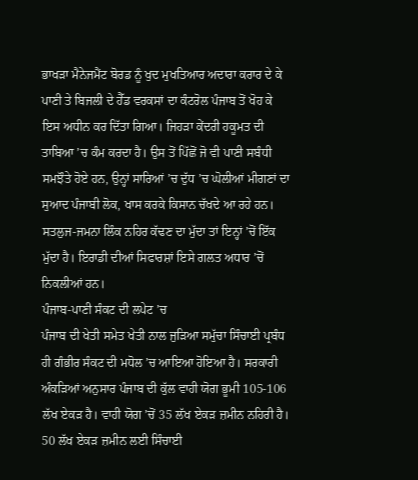ਭਾਖੜਾ ਮੈਨੇਜਮੈਂਟ ਬੋਰਡ ਨੂੰ ਖੁਦ ਮੁਖਤਿਆਰ ਅਦਾਰਾ ਕਰਾਰ ਦੇ ਕੇ ਪਾਣੀ ਤੇ ਬਿਜਲੀ ਦੇ ਹੈੱਡ ਵਰਕਸਾਂ ਦਾ ਕੰਟਰੋਲ ਪੰਜਾਬ ਤੋਂ ਖੋਹ ਕੇ ਇਸ ਅਧੀਨ ਕਰ ਦਿੱਤਾ ਗਿਆ। ਜਿਹੜਾ ਕੇਂਦਰੀ ਹਕੂਮਤ ਦੀ ਤਾਬਿਆ ’ਚ ਕੰਮ ਕਰਦਾ ਹੈ। ਉਸ ਤੋਂ ਪਿੱਛੋਂ ਜੋ ਵੀ ਪਾਣੀ ਸਬੰਧੀ ਸਮਝੌਤੇ ਹੋਏ ਹਨ, ਉਨ੍ਹਾਂ ਸਾਰਿਆਂ ’ਚ ਦੁੱਧ ’ਚ ਘੋਲੀਆਂ ਮੀਗਣਾਂ ਦਾ ਸੁਆਦ ਪੰਜਾਬੀ ਲੋਕ, ਖਾਸ ਕਰਕੇ ਕਿਸਾਨ ਚੱਖਦੇ ਆ ਰਹੇ ਹਨ। ਸਤਲੁਜ-ਜਮਨਾ ਲਿੰਕ ਨਹਿਰ ਕੱਢਣ ਦਾ ਮੁੱਦਾ ਤਾਂ ਇਨ੍ਹਾਂ ’ਚੋਂ ਇੱਕ ਮੁੱਦਾ ਹੈ। ਇਰਾਡੀ ਦੀਆਂ ਸਿਫਾਰਸ਼ਾਂ ਇਸੇ ਗਲਤ ਅਧਾਰ ’ਚੋਂ ਨਿਕਲੀਆਂ ਹਨ।
ਪੰਜਾਬ-ਪਾਣੀ ਸੰਕਟ ਦੀ ਲਪੇਟ ’ਚ
ਪੰਜਾਬ ਦੀ ਖੇਤੀ ਸਮੇਤ ਖੇਤੀ ਨਾਲ ਜੁੜਿਆ ਸਮੁੱਚਾ ਸਿੰਚਾਈ ਪ੍ਰਬੰਧ ਹੀ ਗੰਭੀਰ ਸੰਕਟ ਦੀ ਮਧੋਲ ’ਚ ਆਇਆ ਹੋਇਆ ਹੈ। ਸਰਕਾਰੀ ਅੰਕੜਿਆਂ ਅਨੁਸਾਰ ਪੰਜਾਬ ਦੀ ਕੁੱਲ ਵਾਹੀ ਯੋਗ ਭੂਮੀ 105-106 ਲੱਖ ਏਕੜ ਹੈ। ਵਾਹੀ ਯੋਗ ’ਚੋਂ 35 ਲੱਖ ਏਕੜ ਜ਼ਮੀਨ ਨਹਿਰੀ ਹੈ। 50 ਲੱਖ ਏਕੜ ਜ਼ਮੀਨ ਲਈ ਸਿੰਚਾਈ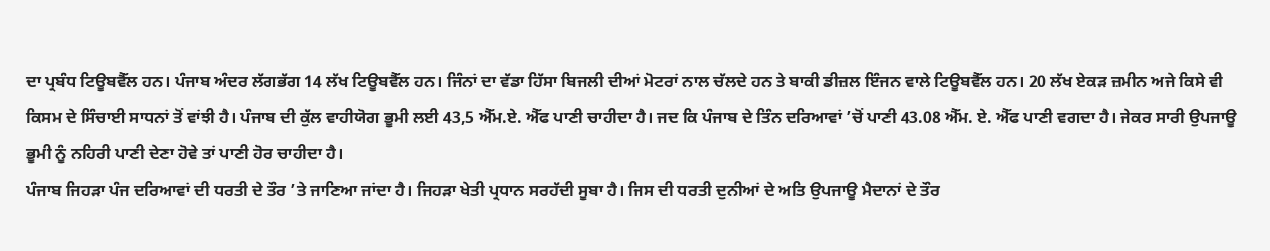ਦਾ ਪ੍ਰਬੰਧ ਟਿਊਬਵੈੱਲ ਹਨ। ਪੰਜਾਬ ਅੰਦਰ ਲੱਗਭੱਗ 14 ਲੱਖ ਟਿਊਬਵੈੱਲ ਹਨ। ਜਿੰਨਾਂ ਦਾ ਵੱਡਾ ਹਿੱਸਾ ਬਿਜਲੀ ਦੀਆਂ ਮੋਟਰਾਂ ਨਾਲ ਚੱਲਦੇ ਹਨ ਤੇ ਬਾਕੀ ਡੀਜ਼ਲ ਇੰਜਨ ਵਾਲੇ ਟਿਊਬਵੈੱਲ ਹਨ। 20 ਲੱਖ ਏਕੜ ਜ਼ਮੀਨ ਅਜੇ ਕਿਸੇ ਵੀ ਕਿਸਮ ਦੇ ਸਿੰਚਾਈ ਸਾਧਨਾਂ ਤੋਂ ਵਾਂਝੀ ਹੈ। ਪੰਜਾਬ ਦੀ ਕੁੱਲ ਵਾਹੀਯੋਗ ਭੂਮੀ ਲਈ 43,5 ਐੱਮ.ਏ. ਐੱਫ ਪਾਣੀ ਚਾਹੀਦਾ ਹੈ। ਜਦ ਕਿ ਪੰਜਾਬ ਦੇ ਤਿੰਨ ਦਰਿਆਵਾਂ ’ਚੋਂ ਪਾਣੀ 43.08 ਐੱਮ. ਏ. ਐੱਫ ਪਾਣੀ ਵਗਦਾ ਹੈ। ਜੇਕਰ ਸਾਰੀ ਉਪਜਾਊ ਭੂਮੀ ਨੂੰ ਨਹਿਰੀ ਪਾਣੀ ਦੇਣਾ ਹੋਵੇ ਤਾਂ ਪਾਣੀ ਹੋਰ ਚਾਹੀਦਾ ਹੈ।
ਪੰਜਾਬ ਜਿਹੜਾ ਪੰਜ ਦਰਿਆਵਾਂ ਦੀ ਧਰਤੀ ਦੇ ਤੌਰ ’ਤੇ ਜਾਣਿਆ ਜਾਂਦਾ ਹੈ। ਜਿਹੜਾ ਖੇਤੀ ਪ੍ਰਧਾਨ ਸਰਹੱਦੀ ਸੂਬਾ ਹੈ। ਜਿਸ ਦੀ ਧਰਤੀ ਦੁਨੀਆਂ ਦੇ ਅਤਿ ਉਪਜਾਊ ਮੈਦਾਨਾਂ ਦੇ ਤੌਰ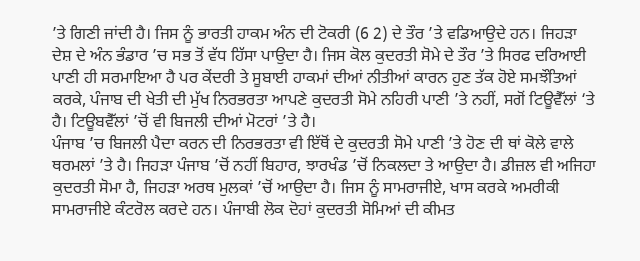’ਤੇ ਗਿਣੀ ਜਾਂਦੀ ਹੈ। ਜਿਸ ਨੂੰ ਭਾਰਤੀ ਹਾਕਮ ਅੰਨ ਦੀ ਟੋਕਰੀ (6 2) ਦੇ ਤੌਰ ’ਤੇ ਵਡਿਆਉਦੇ ਹਨ। ਜਿਹੜਾ ਦੇਸ਼ ਦੇ ਅੰਨ ਭੰਡਾਰ ’ਚ ਸਭ ਤੋਂ ਵੱਧ ਹਿੱਸਾ ਪਾਉਦਾ ਹੈ। ਜਿਸ ਕੋਲ ਕੁਦਰਤੀ ਸੋਮੇ ਦੇ ਤੌਰ ’ਤੇ ਸਿਰਫ ਦਰਿਆਈ ਪਾਣੀ ਹੀ ਸਰਮਾਇਆ ਹੈ ਪਰ ਕੇਂਦਰੀ ਤੇ ਸੂਬਾਈ ਹਾਕਮਾਂ ਦੀਆਂ ਨੀਤੀਆਂ ਕਾਰਨ ਹੁਣ ਤੱਕ ਹੋਏ ਸਮਝੌਤਿਆਂ ਕਰਕੇ, ਪੰਜਾਬ ਦੀ ਖੇਤੀ ਦੀ ਮੁੱਖ ਨਿਰਭਰਤਾ ਆਪਣੇ ਕੁਦਰਤੀ ਸੋਮੇ ਨਹਿਰੀ ਪਾਣੀ ’ਤੇ ਨਹੀਂ, ਸਗੋਂ ਟਿਊਵੈੱਲਾਂ ‘ਤੇ ਹੈ। ਟਿਊਬਵੈੱਲਾਂ ’ਚੋਂ ਵੀ ਬਿਜਲੀ ਦੀਆਂ ਮੋਟਰਾਂ ’ਤੇ ਹੈ।
ਪੰਜਾਬ ’ਚ ਬਿਜਲੀ ਪੈਦਾ ਕਰਨ ਦੀ ਨਿਰਭਰਤਾ ਵੀ ਇੱਥੋਂ ਦੇ ਕੁਦਰਤੀ ਸੋਮੇ ਪਾਣੀ ’ਤੇ ਹੋਣ ਦੀ ਥਾਂ ਕੋਲੇ ਵਾਲੇ ਥਰਮਲਾਂ ’ਤੇ ਹੈ। ਜਿਹੜਾ ਪੰਜਾਬ ’ਚੋਂ ਨਹੀਂ ਬਿਹਾਰ, ਝਾਰਖੰਡ ’ਚੋਂ ਨਿਕਲਦਾ ਤੇ ਆਉਦਾ ਹੈ। ਡੀਜ਼ਲ ਵੀ ਅਜਿਹਾ ਕੁਦਰਤੀ ਸੋਮਾ ਹੈ, ਜਿਹੜਾ ਅਰਥ ਮੁਲਕਾਂ ’ਚੋਂ ਆਉਦਾ ਹੈ। ਜਿਸ ਨੂੰ ਸਾਮਰਾਜੀਏ, ਖਾਸ ਕਰਕੇ ਅਮਰੀਕੀ ਸਾਮਰਾਜੀਏ ਕੰਟਰੋਲ ਕਰਦੇ ਹਨ। ਪੰਜਾਬੀ ਲੋਕ ਦੋਹਾਂ ਕੁਦਰਤੀ ਸੋਮਿਆਂ ਦੀ ਕੀਮਤ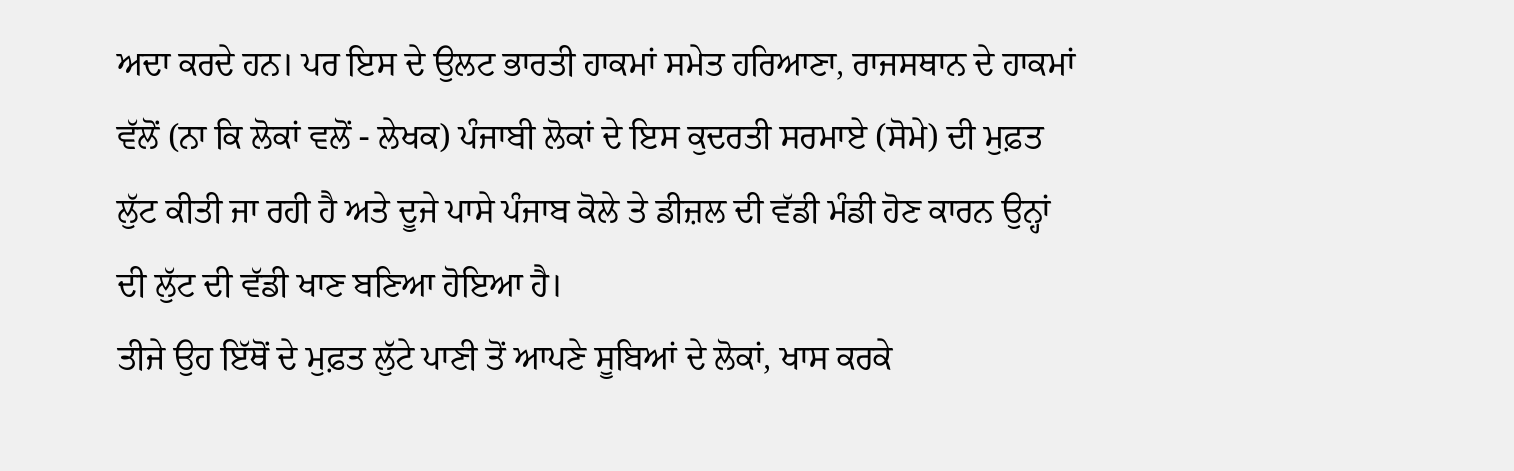ਅਦਾ ਕਰਦੇ ਹਨ। ਪਰ ਇਸ ਦੇ ਉਲਟ ਭਾਰਤੀ ਹਾਕਮਾਂ ਸਮੇਤ ਹਰਿਆਣਾ, ਰਾਜਸਥਾਨ ਦੇ ਹਾਕਮਾਂ ਵੱਲੋਂ (ਨਾ ਕਿ ਲੋਕਾਂ ਵਲੋਂ - ਲੇਖਕ) ਪੰਜਾਬੀ ਲੋਕਾਂ ਦੇ ਇਸ ਕੁਦਰਤੀ ਸਰਮਾਏ (ਸੋਮੇ) ਦੀ ਮੁਫ਼ਤ ਲੁੱਟ ਕੀਤੀ ਜਾ ਰਹੀ ਹੈ ਅਤੇ ਦੂਜੇ ਪਾਸੇ ਪੰਜਾਬ ਕੋਲੇ ਤੇ ਡੀਜ਼ਲ ਦੀ ਵੱਡੀ ਮੰਡੀ ਹੋਣ ਕਾਰਨ ਉਨ੍ਹਾਂ ਦੀ ਲੁੱਟ ਦੀ ਵੱਡੀ ਖਾਣ ਬਣਿਆ ਹੋਇਆ ਹੈ।
ਤੀਜੇ ਉਹ ਇੱਥੋਂ ਦੇ ਮੁਫ਼ਤ ਲੁੱਟੇ ਪਾਣੀ ਤੋਂ ਆਪਣੇ ਸੂਬਿਆਂ ਦੇ ਲੋਕਾਂ, ਖਾਸ ਕਰਕੇ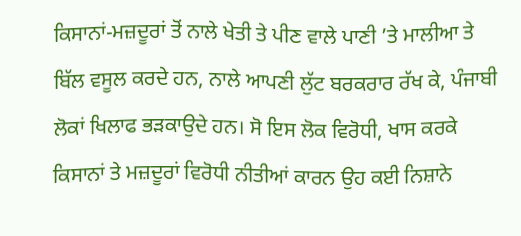ਕਿਸਾਨਾਂ-ਮਜ਼ਦੂਰਾਂ ਤੋਂ ਨਾਲੇ ਖੇਤੀ ਤੇ ਪੀਣ ਵਾਲੇ ਪਾਣੀ ’ਤੇ ਮਾਲੀਆ ਤੇ ਬਿੱਲ ਵਸੂਲ ਕਰਦੇ ਹਨ, ਨਾਲੇ ਆਪਣੀ ਲੁੱਟ ਬਰਕਰਾਰ ਰੱਖ ਕੇ, ਪੰਜਾਬੀ ਲੋਕਾਂ ਖਿਲਾਫ ਭੜਕਾਉਦੇ ਹਨ। ਸੋ ਇਸ ਲੋਕ ਵਿਰੋਧੀ, ਖਾਸ ਕਰਕੇ ਕਿਸਾਨਾਂ ਤੇ ਮਜ਼ਦੂਰਾਂ ਵਿਰੋਧੀ ਨੀਤੀਆਂ ਕਾਰਨ ਉਹ ਕਈ ਨਿਸ਼ਾਨੇ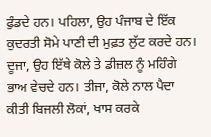ਫੁੰਡਦੇ ਹਨ। ਪਹਿਲਾ, ਉਹ ਪੰਜਾਬ ਦੇ ਇੱਕ ਕੁਦਰਤੀ ਸੋਮੇ ਪਾਣੀ ਦੀ ਮੁਫ਼ਤ ਲੁੱਟ ਕਰਦੇ ਹਨ। ਦੂਜਾ, ਉਹ ਇੱਥੇ ਕੋਲੇ ਤੇ ਡੀਜ਼ਲ ਨੂੰ ਮਹਿੰਗੇ ਭਾਅ ਵੇਚਦੇ ਹਨ। ਤੀਜਾ, ਕੋਲੇ ਨਾਲ ਪੈਦਾ ਕੀਤੀ ਬਿਜਲੀ ਲੋਕਾਂ, ਖਾਸ ਕਰਕੇ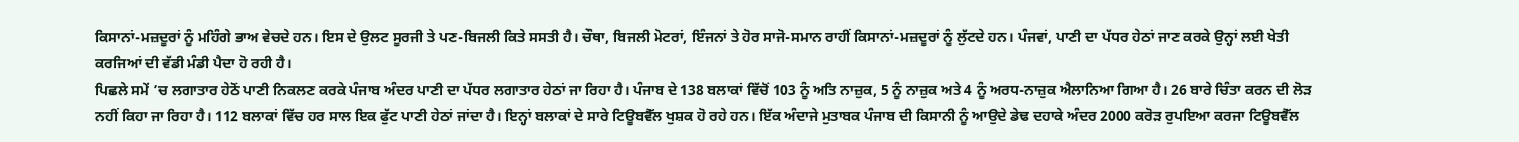ਕਿਸਾਨਾਂ-ਮਜ਼ਦੂਰਾਂ ਨੂੰ ਮਹਿੰਗੇ ਭਾਅ ਵੇਚਦੇ ਹਨ। ਇਸ ਦੇ ਉਲਟ ਸੂਰਜੀ ਤੇ ਪਣ-ਬਿਜਲੀ ਕਿਤੇ ਸਸਤੀ ਹੈ। ਚੌਥਾ, ਬਿਜਲੀ ਮੋਟਰਾਂ, ਇੰਜਨਾਂ ਤੇ ਹੋਰ ਸਾਜੋ-ਸਮਾਨ ਰਾਹੀਂ ਕਿਸਾਨਾਂ-ਮਜ਼ਦੂਰਾਂ ਨੂੰ ਲੁੱਟਦੇ ਹਨ। ਪੰਜਵਾਂ, ਪਾਣੀ ਦਾ ਪੱਧਰ ਹੇਠਾਂ ਜਾਣ ਕਰਕੇ ਉਨ੍ਹਾਂ ਲਈ ਖੇਤੀ ਕਰਜਿਆਂ ਦੀ ਵੱਡੀ ਮੰਡੀ ਪੈਦਾ ਹੋ ਰਹੀ ਹੈ।
ਪਿਛਲੇ ਸਮੇਂ ’ਚ ਲਗਾਤਾਰ ਹੇਠੋਂ ਪਾਣੀ ਨਿਕਲਣ ਕਰਕੇ ਪੰਜਾਬ ਅੰਦਰ ਪਾਣੀ ਦਾ ਪੱਧਰ ਲਗਾਤਾਰ ਹੇਠਾਂ ਜਾ ਰਿਹਾ ਹੈ। ਪੰਜਾਬ ਦੇ 138 ਬਲਾਕਾਂ ਵਿੱਚੋਂ 103 ਨੂੰ ਅਤਿ ਨਾਜ਼ੁਕ, 5 ਨੂੰ ਨਾਜ਼ੁਕ ਅਤੇ 4 ਨੂੰ ਅਰਧ-ਨਾਜ਼ੁਕ ਐਲਾਨਿਆ ਗਿਆ ਹੈ। 26 ਬਾਰੇ ਚਿੰਤਾ ਕਰਨ ਦੀ ਲੋੜ ਨਹੀਂ ਕਿਹਾ ਜਾ ਰਿਹਾ ਹੈ। 112 ਬਲਾਕਾਂ ਵਿੱਚ ਹਰ ਸਾਲ ਇਕ ਫੁੱਟ ਪਾਣੀ ਹੇਠਾਂ ਜਾਂਦਾ ਹੈ। ਇਨ੍ਹਾਂ ਬਲਾਕਾਂ ਦੇ ਸਾਰੇ ਟਿਊਬਵੈੱਲ ਖੁਸ਼ਕ ਹੋ ਰਹੇ ਹਨ। ਇੱਕ ਅੰਦਾਜੇ ਮੁਤਾਬਕ ਪੰਜਾਬ ਦੀ ਕਿਸਾਨੀ ਨੂੰ ਆਉਦੇ ਡੇਢ ਦਹਾਕੇ ਅੰਦਰ 2000 ਕਰੋੜ ਰੁਪਇਆ ਕਰਜਾ ਟਿਊਬਵੈੱਲ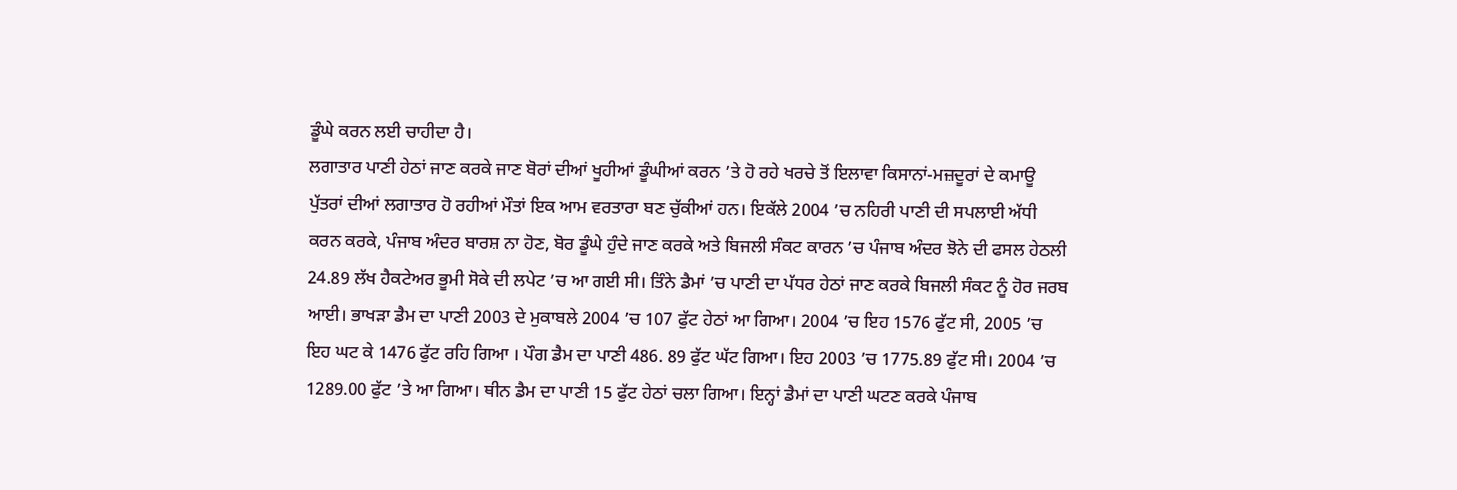ਡੂੰਘੇ ਕਰਨ ਲਈ ਚਾਹੀਦਾ ਹੈ।
ਲਗਾਤਾਰ ਪਾਣੀ ਹੇਠਾਂ ਜਾਣ ਕਰਕੇ ਜਾਣ ਬੋਰਾਂ ਦੀਆਂ ਖੂਹੀਆਂ ਡੂੰਘੀਆਂ ਕਰਨ ’ਤੇ ਹੋ ਰਹੇ ਖਰਚੇ ਤੋਂ ਇਲਾਵਾ ਕਿਸਾਨਾਂ-ਮਜ਼ਦੂਰਾਂ ਦੇ ਕਮਾਊ ਪੁੱਤਰਾਂ ਦੀਆਂ ਲਗਾਤਾਰ ਹੋ ਰਹੀਆਂ ਮੌਤਾਂ ਇਕ ਆਮ ਵਰਤਾਰਾ ਬਣ ਚੁੱਕੀਆਂ ਹਨ। ਇਕੱਲੇ 2004 ’ਚ ਨਹਿਰੀ ਪਾਣੀ ਦੀ ਸਪਲਾਈ ਅੱਧੀ ਕਰਨ ਕਰਕੇ, ਪੰਜਾਬ ਅੰਦਰ ਬਾਰਸ਼ ਨਾ ਹੋਣ, ਬੋਰ ਡੂੰਘੇ ਹੁੰਦੇ ਜਾਣ ਕਰਕੇ ਅਤੇ ਬਿਜਲੀ ਸੰਕਟ ਕਾਰਨ ’ਚ ਪੰਜਾਬ ਅੰਦਰ ਝੋਨੇ ਦੀ ਫਸਲ ਹੇਠਲੀ 24.89 ਲੱਖ ਹੈਕਟੇਅਰ ਭੂਮੀ ਸੋਕੇ ਦੀ ਲਪੇਟ ’ਚ ਆ ਗਈ ਸੀ। ਤਿੰਨੇ ਡੈਮਾਂ ’ਚ ਪਾਣੀ ਦਾ ਪੱਧਰ ਹੇਠਾਂ ਜਾਣ ਕਰਕੇ ਬਿਜਲੀ ਸੰਕਟ ਨੂੰ ਹੋਰ ਜਰਬ ਆਈ। ਭਾਖੜਾ ਡੈਮ ਦਾ ਪਾਣੀ 2003 ਦੇ ਮੁਕਾਬਲੇ 2004 ’ਚ 107 ਫੁੱਟ ਹੇਠਾਂ ਆ ਗਿਆ। 2004 ’ਚ ਇਹ 1576 ਫੁੱਟ ਸੀ, 2005 ’ਚ ਇਹ ਘਟ ਕੇ 1476 ਫੁੱਟ ਰਹਿ ਗਿਆ । ਪੌਗ ਡੈਮ ਦਾ ਪਾਣੀ 486. 89 ਫੁੱਟ ਘੱਟ ਗਿਆ। ਇਹ 2003 ’ਚ 1775.89 ਫੁੱਟ ਸੀ। 2004 ’ਚ 1289.00 ਫੁੱਟ ’ਤੇ ਆ ਗਿਆ। ਥੀਨ ਡੈਮ ਦਾ ਪਾਣੀ 15 ਫੁੱਟ ਹੇਠਾਂ ਚਲਾ ਗਿਆ। ਇਨ੍ਹਾਂ ਡੈਮਾਂ ਦਾ ਪਾਣੀ ਘਟਣ ਕਰਕੇ ਪੰਜਾਬ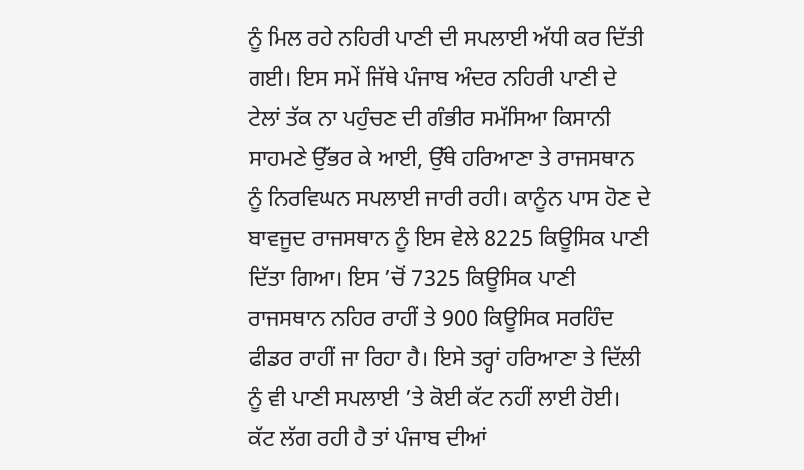ਨੂੰ ਮਿਲ ਰਹੇ ਨਹਿਰੀ ਪਾਣੀ ਦੀ ਸਪਲਾਈ ਅੱਧੀ ਕਰ ਦਿੱਤੀ ਗਈ। ਇਸ ਸਮੇਂ ਜਿੱਥੇ ਪੰਜਾਬ ਅੰਦਰ ਨਹਿਰੀ ਪਾਣੀ ਦੇ ਟੇਲਾਂ ਤੱਕ ਨਾ ਪਹੁੰਚਣ ਦੀ ਗੰਭੀਰ ਸਮੱਸਿਆ ਕਿਸਾਨੀ ਸਾਹਮਣੇ ਉੱਭਰ ਕੇ ਆਈ, ਉੱਥੇ ਹਰਿਆਣਾ ਤੇ ਰਾਜਸਥਾਨ ਨੂੰ ਨਿਰਵਿਘਨ ਸਪਲਾਈ ਜਾਰੀ ਰਹੀ। ਕਾਨੂੰਨ ਪਾਸ ਹੋਣ ਦੇ ਬਾਵਜੂਦ ਰਾਜਸਥਾਨ ਨੂੰ ਇਸ ਵੇਲੇ 8225 ਕਿਊਸਿਕ ਪਾਣੀ ਦਿੱਤਾ ਗਿਆ। ਇਸ ’ਚੋਂ 7325 ਕਿਊਸਿਕ ਪਾਣੀ ਰਾਜਸਥਾਨ ਨਹਿਰ ਰਾਹੀਂ ਤੇ 900 ਕਿਊਸਿਕ ਸਰਹਿੰਦ ਫੀਡਰ ਰਾਹੀਂ ਜਾ ਰਿਹਾ ਹੈ। ਇਸੇ ਤਰ੍ਹਾਂ ਹਰਿਆਣਾ ਤੇ ਦਿੱਲੀ ਨੂੰ ਵੀ ਪਾਣੀ ਸਪਲਾਈ ’ਤੇ ਕੋਈ ਕੱਟ ਨਹੀਂ ਲਾਈ ਹੋਈ। ਕੱਟ ਲੱਗ ਰਹੀ ਹੈ ਤਾਂ ਪੰਜਾਬ ਦੀਆਂ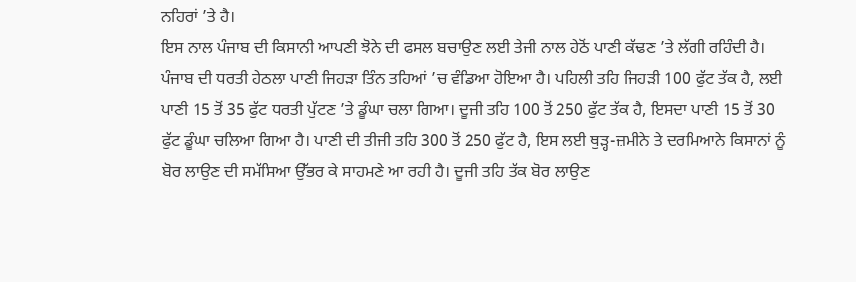ਨਹਿਰਾਂ ’ਤੇ ਹੈ।
ਇਸ ਨਾਲ ਪੰਜਾਬ ਦੀ ਕਿਸਾਨੀ ਆਪਣੀ ਝੋਨੇ ਦੀ ਫਸਲ ਬਚਾਉਣ ਲਈ ਤੇਜੀ ਨਾਲ ਹੇਠੋਂ ਪਾਣੀ ਕੱਢਣ ’ਤੇ ਲੱਗੀ ਰਹਿੰਦੀ ਹੈ। ਪੰਜਾਬ ਦੀ ਧਰਤੀ ਹੇਠਲਾ ਪਾਣੀ ਜਿਹੜਾ ਤਿੰਨ ਤਹਿਆਂ ’ਚ ਵੰਡਿਆ ਹੋਇਆ ਹੈ। ਪਹਿਲੀ ਤਹਿ ਜਿਹੜੀ 100 ਫੁੱਟ ਤੱਕ ਹੈ, ਲਈ ਪਾਣੀ 15 ਤੋਂ 35 ਫੁੱਟ ਧਰਤੀ ਪੁੱਟਣ ’ਤੇ ਡੂੰਘਾ ਚਲਾ ਗਿਆ। ਦੂਜੀ ਤਹਿ 100 ਤੋਂ 250 ਫੁੱਟ ਤੱਕ ਹੈ, ਇਸਦਾ ਪਾਣੀ 15 ਤੋਂ 30 ਫੁੱਟ ਡੂੰਘਾ ਚਲਿਆ ਗਿਆ ਹੈ। ਪਾਣੀ ਦੀ ਤੀਜੀ ਤਹਿ 300 ਤੋਂ 250 ਫੁੱਟ ਹੈ, ਇਸ ਲਈ ਥੁੜ੍ਹ-ਜ਼ਮੀਨੇ ਤੇ ਦਰਮਿਆਨੇ ਕਿਸਾਨਾਂ ਨੂੰ ਬੋਰ ਲਾਉਣ ਦੀ ਸਮੱਸਿਆ ਉੱਭਰ ਕੇ ਸਾਹਮਣੇ ਆ ਰਹੀ ਹੈ। ਦੂਜੀ ਤਹਿ ਤੱਕ ਬੋਰ ਲਾਉਣ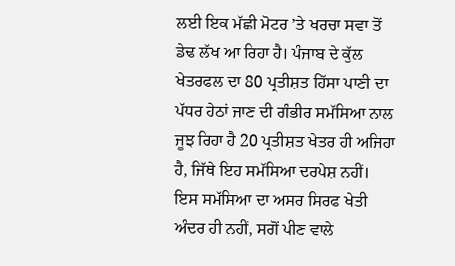ਲਈ ਇਕ ਮੱਛੀ ਮੋਟਰ ’ਤੇ ਖਰਚਾ ਸਵਾ ਤੋਂ ਡੇਢ ਲੱਖ ਆ ਰਿਹਾ ਹੈ। ਪੰਜਾਬ ਦੇ ਕੁੱਲ ਖੇਤਰਫਲ ਦਾ 80 ਪ੍ਰਤੀਸ਼ਤ ਹਿੱਸਾ ਪਾਣੀ ਦਾ ਪੱਧਰ ਹੇਠਾਂ ਜਾਣ ਦੀ ਗੰਭੀਰ ਸਮੱਸਿਆ ਨਾਲ ਜੂਝ ਰਿਹਾ ਹੈ 20 ਪ੍ਰਤੀਸ਼ਤ ਖੇਤਰ ਹੀ ਅਜਿਹਾ ਹੈ, ਜਿੱਥੇ ਇਹ ਸਮੱਸਿਆ ਦਰਪੇਸ਼ ਨਹੀਂ। ਇਸ ਸਮੱਸਿਆ ਦਾ ਅਸਰ ਸਿਰਫ ਖੇਤੀ ਅੰਦਰ ਹੀ ਨਹੀਂ, ਸਗੋਂ ਪੀਣ ਵਾਲੇ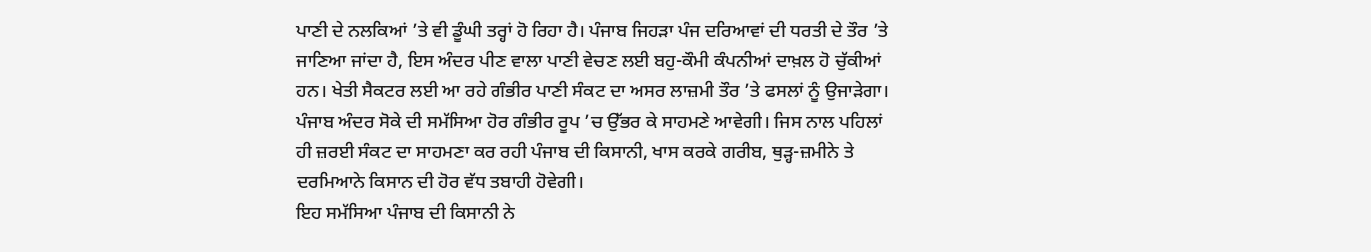ਪਾਣੀ ਦੇ ਨਲਕਿਆਂ ’ਤੇ ਵੀ ਡੂੰਘੀ ਤਰ੍ਹਾਂ ਹੋ ਰਿਹਾ ਹੈ। ਪੰਜਾਬ ਜਿਹੜਾ ਪੰਜ ਦਰਿਆਵਾਂ ਦੀ ਧਰਤੀ ਦੇ ਤੌਰ ’ਤੇ ਜਾਣਿਆ ਜਾਂਦਾ ਹੈ, ਇਸ ਅੰਦਰ ਪੀਣ ਵਾਲਾ ਪਾਣੀ ਵੇਚਣ ਲਈ ਬਹੁ-ਕੌਮੀ ਕੰਪਨੀਆਂ ਦਾਖ਼ਲ ਹੋ ਚੁੱਕੀਆਂ ਹਨ। ਖੇਤੀ ਸੈਕਟਰ ਲਈ ਆ ਰਹੇ ਗੰਭੀਰ ਪਾਣੀ ਸੰਕਟ ਦਾ ਅਸਰ ਲਾਜ਼ਮੀ ਤੌਰ ’ਤੇ ਫਸਲਾਂ ਨੂੰ ਉਜਾੜੇਗਾ। ਪੰਜਾਬ ਅੰਦਰ ਸੋਕੇ ਦੀ ਸਮੱਸਿਆ ਹੋਰ ਗੰਭੀਰ ਰੂਪ ’ਚ ਉੱਭਰ ਕੇ ਸਾਹਮਣੇ ਆਵੇਗੀ। ਜਿਸ ਨਾਲ ਪਹਿਲਾਂ ਹੀ ਜ਼ਰਈ ਸੰਕਟ ਦਾ ਸਾਹਮਣਾ ਕਰ ਰਹੀ ਪੰਜਾਬ ਦੀ ਕਿਸਾਨੀ, ਖਾਸ ਕਰਕੇ ਗਰੀਬ, ਥੁੜ੍ਹ-ਜ਼ਮੀਨੇ ਤੇ ਦਰਮਿਆਨੇ ਕਿਸਾਨ ਦੀ ਹੋਰ ਵੱਧ ਤਬਾਹੀ ਹੋਵੇਗੀ।
ਇਹ ਸਮੱਸਿਆ ਪੰਜਾਬ ਦੀ ਕਿਸਾਨੀ ਨੇ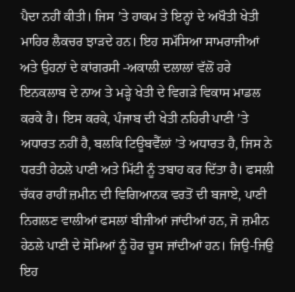ਪੈਦਾ ਨਹੀਂ ਕੀਤੀ। ਜਿਸ ’ਤੇ ਹਾਕਮ ਤੇ ਇਨ੍ਹਾਂ ਦੇ ਅਖੌਤੀ ਖੇਤੀ ਮਾਹਿਰ ਲੈਕਚਰ ਝਾੜਦੇ ਹਨ। ਇਹ ਸਮੱਸਿਆ ਸਾਮਰਾਜੀਆਂ ਅਤੇ ਉਹਨਾਂ ਦੇ ਕਾਂਗਰਸੀ -ਅਕਾਲੀ ਦਲਾਲਾਂ ਵੱਲੋਂ ਹਰੇ ਇਨਕਲਾਬ ਦੇ ਨਾਅ ਤੇ ਮੜ੍ਹੇ ਖੇਤੀ ਦੇ ਵਿਗੜੇ ਵਿਕਾਸ ਮਾਡਲ ਕਰਕੇ ਹੈ। ਇਸ ਕਰਕੇ, ਪੰਜਾਬ ਦੀ ਖੇਤੀ ਨਹਿਰੀ ਪਾਣੀ ’ਤੇ ਅਧਾਰਤ ਨਹੀਂ ਹੈ, ਬਲਕਿ ਟਿਊਬਵੈੱਲਾਂ ’ਤੇ ਅਧਾਰਤ ਹੈ, ਜਿਸ ਨੇ ਧਰਤੀ ਹੇਠਲੇ ਪਾਣੀ ਅਤੇ ਮਿੱਟੀ ਨੂੰ ਤਬਾਹ ਕਰ ਦਿੱਤਾ ਹੈ। ਫਸਲੀ ਚੱਕਰ ਰਾਹੀਂ ਜ਼ਮੀਨ ਦੀ ਵਿਗਿਆਨਕ ਵਰਤੋਂ ਦੀ ਬਜਾਏ, ਪਾਣੀ ਨਿਗਲਣ ਵਾਲੀਆਂ ਫਸਲਾਂ ਬੀਜੀਆਂ ਜਾਂਦੀਆਂ ਹਨ, ਜੋ ਜ਼ਮੀਨ ਹੇਠਲੇ ਪਾਣੀ ਦੇ ਸੋਮਿਆਂ ਨੂੰ ਹੋਰ ਚੂਸ ਜਾਂਦੀਆਂ ਹਨ। ਜਿਉ-ਜਿਉ ਇਹ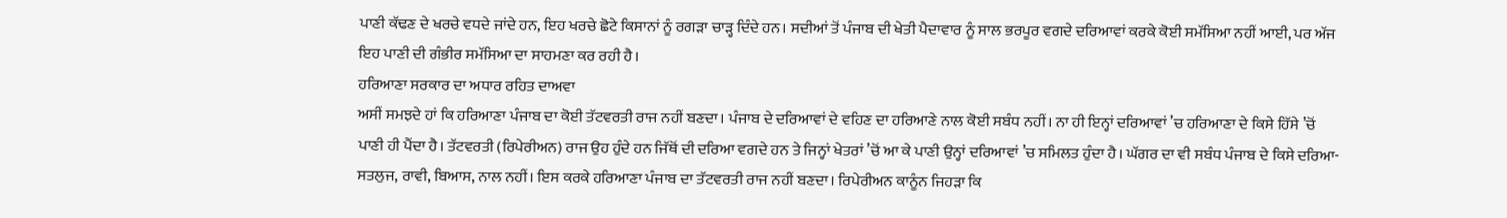ਪਾਣੀ ਕੱਢਣ ਦੇ ਖਰਚੇ ਵਧਦੇ ਜਾਂਦੇ ਹਨ, ਇਹ ਖਰਚੇ ਛੋਟੇ ਕਿਸਾਨਾਂ ਨੂੰ ਰਗੜਾ ਚਾੜ੍ਹ ਦਿੰਦੇ ਹਨ। ਸਦੀਆਂ ਤੋਂ ਪੰਜਾਬ ਦੀ ਖੇਤੀ ਪੈਦਾਵਾਰ ਨੂੰ ਸਾਲ ਭਰਪੂਰ ਵਗਦੇ ਦਰਿਆਵਾਂ ਕਰਕੇ ਕੋਈ ਸਮੱਸਿਆ ਨਹੀਂ ਆਈ, ਪਰ ਅੱਜ ਇਹ ਪਾਣੀ ਦੀ ਗੰਭੀਰ ਸਮੱਸਿਆ ਦਾ ਸਾਹਮਣਾ ਕਰ ਰਹੀ ਹੈ।
ਹਰਿਆਣਾ ਸਰਕਾਰ ਦਾ ਅਧਾਰ ਰਹਿਤ ਦਾਅਵਾ
ਅਸੀਂ ਸਮਝਦੇ ਹਾਂ ਕਿ ਹਰਿਆਣਾ ਪੰਜਾਬ ਦਾ ਕੋਈ ਤੱਟਵਰਤੀ ਰਾਜ ਨਹੀਂ ਬਣਦਾ। ਪੰਜਾਬ ਦੇ ਦਰਿਆਵਾਂ ਦੇ ਵਹਿਣ ਦਾ ਹਰਿਆਣੇ ਨਾਲ ਕੋਈ ਸਬੰਧ ਨਹੀਂ। ਨਾ ਹੀ ਇਨ੍ਹਾਂ ਦਰਿਆਵਾਂ ’ਚ ਹਰਿਆਣਾ ਦੇ ਕਿਸੇ ਹਿੱਸੇ ’ਚੋਂ ਪਾਣੀ ਹੀ ਪੈਂਦਾ ਹੈ। ਤੱਟਵਰਤੀ (ਰਿਪੇਰੀਅਨ) ਰਾਜ ਉਹ ਹੁੰਦੇ ਹਨ ਜਿੱਥੋਂ ਦੀ ਦਰਿਆ ਵਗਦੇ ਹਨ ਤੇ ਜਿਨ੍ਹਾਂ ਖੇਤਰਾਂ ’ਚੋਂ ਆ ਕੇ ਪਾਣੀ ਉਨ੍ਹਾਂ ਦਰਿਆਵਾਂ ’ਚ ਸਮਿਲਤ ਹੁੰਦਾ ਹੈ। ਘੱਗਰ ਦਾ ਵੀ ਸਬੰਧ ਪੰਜਾਬ ਦੇ ਕਿਸੇ ਦਰਿਆ-ਸਤਲੁਜ, ਰਾਵੀ, ਬਿਆਸ, ਨਾਲ ਨਹੀਂ। ਇਸ ਕਰਕੇ ਹਰਿਆਣਾ ਪੰਜਾਬ ਦਾ ਤੱਟਵਰਤੀ ਰਾਜ ਨਹੀਂ ਬਣਦਾ। ਰਿਪੇਰੀਅਨ ਕਾਨੂੰਨ ਜਿਹੜਾ ਕਿ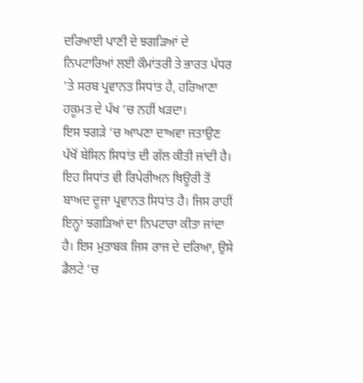ਦਰਿਆਈ ਪਾਣੀ ਦੇ ਝਗੜਿਆਂ ਦੇ ਨਿਪਟਾਰਿਆਂ ਲਈ ਕੌਮਾਂਤਰੀ ਤੇ ਭਾਰਤ ਪੱਧਰ ’ਤੇ ਸਰਬ ਪ੍ਰਵਾਨਤ ਸਿਧਾਂਤ ਹੈ, ਹਰਿਆਣਾ ਹਕੂਮਤ ਦੇ ਪੱਖ ’ਚ ਨਹੀਂ ਖੜਦਾ।
ਇਸ ਝਗੜੇ ’ਚ ਆਪਣਾ ਦਾਅਵਾ ਜਤਾਉਣ ਪੱਖੋਂ ਬੇਸਿਨ ਸਿਧਾਂਤ ਦੀ ਗੱਲ ਕੀਤੀ ਜਾਂਦੀ ਹੈ। ਇਹ ਸਿਧਾਂਤ ਵੀ ਰਿਪੇਰੀਅਨ ਥਿਊਰੀ ਤੋਂ ਬਾਅਦ ਦੂਜਾ ਪ੍ਰਵਾਨਤ ਸਿਧਾਂਤ ਹੈ। ਜਿਸ ਰਾਹੀਂ ਇਨ੍ਹਾਂ ਝਗੜਿਆਂ ਦਾ ਨਿਪਟਾਰਾ ਕੀਤਾ ਜਾਂਦਾ ਹੈ। ਇਸ ਮੁਤਾਬਕ ਜਿਸ ਰਾਜ ਦੇ ਦਰਿਆ, ਉਸੇ ਡੈਲਟੇ ’ਚ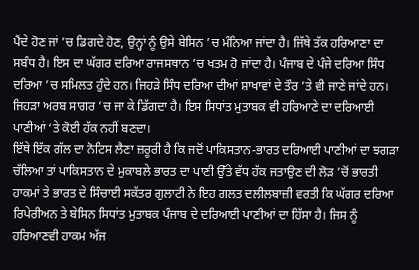ਪੈਂਦੇ ਹੋਣ ਜਾਂ ’ਚ ਡਿਗਦੇ ਹੋਣ, ਉਨ੍ਹਾਂ ਨੂੰ ਉਸੇ ਬੇਸਿਨ ’ਚ ਮੰਨਿਆ ਜਾਂਦਾ ਹੈ। ਜਿੱਥੇ ਤੱਕ ਹਰਿਆਣਾ ਦਾ ਸਬੰਧ ਹੈ। ਇਸ ਦਾ ਘੱਗਰ ਦਰਿਆ ਰਾਜਸਥਾਨ ’ਚ ਖਤਮ ਹੋ ਜਾਂਦਾ ਹੈ। ਪੰਜਾਬ ਦੇ ਪੰਜੇ ਦਰਿਆ ਸਿੰਧ ਦਰਿਆ ’ਚ ਸਮਿਲਤ ਹੁੰਦੇ ਹਨ। ਜਿਹੜੇ ਸਿੰਧ ਦਰਿਆ ਦੀਆਂ ਸ਼ਾਖਾਵਾਂ ਦੇ ਤੌਰ ’ਤੇ ਵੀ ਜਾਣੇ ਜਾਂਦੇ ਹਨ। ਜਿਹੜਾ ਅਰਬ ਸਾਗਰ ’ਚ ਜਾ ਕੇ ਡਿੱਗਦਾ ਹੈ। ਇਸ ਸਿਧਾਂਤ ਮੁਤਾਬਕ ਵੀ ਹਰਿਆਣੇ ਦਾ ਦਰਿਆਈ ਪਾਣੀਆਂ ‘ਤੇ ਕੋਈ ਹੱਕ ਨਹੀਂ ਬਣਦਾ।
ਇੱਥੇ ਇੱਕ ਗੱਲ ਦਾ ਨੋਟਿਸ ਲੈਣਾ ਜ਼ਰੂਰੀ ਹੈ ਕਿ ਜਦੋਂ ਪਾਕਿਸਤਾਨ-ਭਾਰਤ ਦਰਿਆਈ ਪਾਣੀਆਂ ਦਾ ਝਗੜਾ ਚੱਲਿਆ ਤਾਂ ਪਾਕਿਸਤਾਨ ਦੇ ਮੁਕਾਬਲੇ ਭਾਰਤ ਦਾ ਪਾਣੀ ਉੱਤੇ ਵੱਧ ਹੱਕ ਜਤਾਉਣ ਦੀ ਲੋੜ ’ਚੋਂ ਭਾਰਤੀ ਹਾਕਮਾਂ ਤੇ ਭਾਰਤ ਦੇ ਸਿੰਚਾਈ ਸਕੱਤਰ ਗੁਲਾਟੀ ਨੇ ਇਹ ਗਲਤ ਦਲੀਲਬਾਜ਼ੀ ਵਰਤੀ ਕਿ ਘੱਗਰ ਦਰਿਆ ਰਿਪੇਰੀਅਨ ਤੇ ਬੇਸਿਨ ਸਿਧਾਂਤ ਮੁਤਾਬਕ ਪੰਜਾਬ ਦੇ ਦਰਿਆਈ ਪਾਣੀਆਂ ਦਾ ਹਿੱਸਾ ਹੈ। ਜਿਸ ਨੂੰ ਹਰਿਆਣਵੀ ਹਾਕਮ ਅੱਜ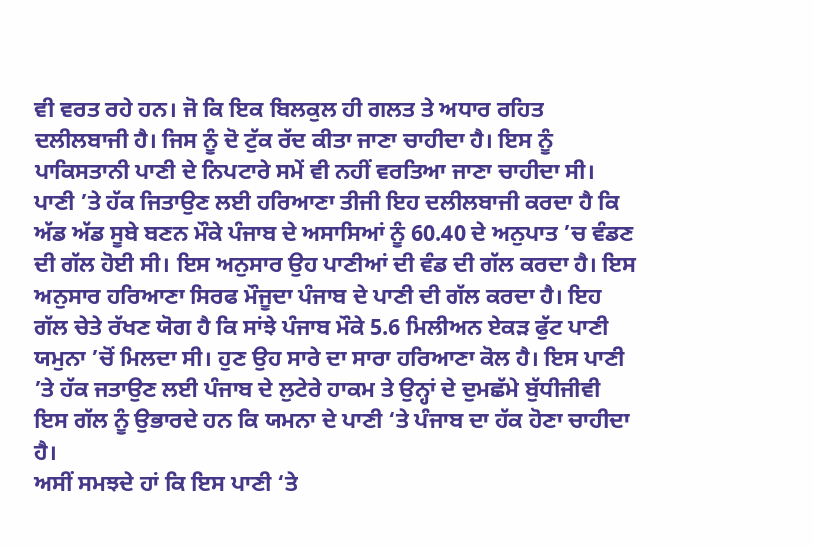ਵੀ ਵਰਤ ਰਹੇ ਹਨ। ਜੋ ਕਿ ਇਕ ਬਿਲਕੁਲ ਹੀ ਗਲਤ ਤੇ ਅਧਾਰ ਰਹਿਤ ਦਲੀਲਬਾਜੀ ਹੈ। ਜਿਸ ਨੂੰ ਦੋ ਟੁੱਕ ਰੱਦ ਕੀਤਾ ਜਾਣਾ ਚਾਹੀਦਾ ਹੈ। ਇਸ ਨੂੰ ਪਾਕਿਸਤਾਨੀ ਪਾਣੀ ਦੇ ਨਿਪਟਾਰੇ ਸਮੇਂ ਵੀ ਨਹੀਂ ਵਰਤਿਆ ਜਾਣਾ ਚਾਹੀਦਾ ਸੀ।
ਪਾਣੀ ’ਤੇ ਹੱਕ ਜਿਤਾਉਣ ਲਈ ਹਰਿਆਣਾ ਤੀਜੀ ਇਹ ਦਲੀਲਬਾਜੀ ਕਰਦਾ ਹੈ ਕਿ ਅੱਡ ਅੱਡ ਸੂਬੇ ਬਣਨ ਮੌਕੇ ਪੰਜਾਬ ਦੇ ਅਸਾਸਿਆਂ ਨੂੰ 60.40 ਦੇ ਅਨੁਪਾਤ ’ਚ ਵੰਡਣ ਦੀ ਗੱਲ ਹੋਈ ਸੀ। ਇਸ ਅਨੁਸਾਰ ਉਹ ਪਾਣੀਆਂ ਦੀ ਵੰਡ ਦੀ ਗੱਲ ਕਰਦਾ ਹੈ। ਇਸ ਅਨੁਸਾਰ ਹਰਿਆਣਾ ਸਿਰਫ ਮੌਜੂਦਾ ਪੰਜਾਬ ਦੇ ਪਾਣੀ ਦੀ ਗੱਲ ਕਰਦਾ ਹੈ। ਇਹ ਗੱਲ ਚੇਤੇ ਰੱਖਣ ਯੋਗ ਹੈ ਕਿ ਸਾਂਝੇ ਪੰਜਾਬ ਮੌਕੇ 5.6 ਮਿਲੀਅਨ ਏਕੜ ਫੁੱਟ ਪਾਣੀ ਯਮੁਨਾ ’ਚੋਂ ਮਿਲਦਾ ਸੀ। ਹੁਣ ਉਹ ਸਾਰੇ ਦਾ ਸਾਰਾ ਹਰਿਆਣਾ ਕੋਲ ਹੈ। ਇਸ ਪਾਣੀ ’ਤੇ ਹੱਕ ਜਤਾਉਣ ਲਈ ਪੰਜਾਬ ਦੇ ਲੁਟੇਰੇ ਹਾਕਮ ਤੇ ਉਨ੍ਹਾਂ ਦੇ ਦੁਮਛੱਮੇ ਬੁੱਧੀਜੀਵੀ ਇਸ ਗੱਲ ਨੂੰ ਉਭਾਰਦੇ ਹਨ ਕਿ ਯਮਨਾ ਦੇ ਪਾਣੀ ‘ਤੇ ਪੰਜਾਬ ਦਾ ਹੱਕ ਹੋਣਾ ਚਾਹੀਦਾ ਹੈ।
ਅਸੀਂ ਸਮਝਦੇ ਹਾਂ ਕਿ ਇਸ ਪਾਣੀ ‘ਤੇ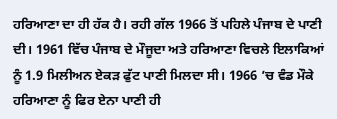ਹਰਿਆਣਾ ਦਾ ਹੀ ਹੱਕ ਹੈ। ਰਹੀ ਗੱਲ 1966 ਤੋਂ ਪਹਿਲੇ ਪੰਜਾਬ ਦੇ ਪਾਣੀ ਦੀ। 1961 ਵਿੱਚ ਪੰਜਾਬ ਦੇ ਮੌਜੂਦਾ ਅਤੇ ਹਰਿਆਣਾ ਵਿਚਲੇ ਇਲਾਕਿਆਂ ਨੂੰ 1.9 ਮਿਲੀਅਨ ਏਕੜ ਫੁੱਟ ਪਾਣੀ ਮਿਲਦਾ ਸੀ। 1966 ’ਚ ਵੰਡ ਮੌਕੇ ਹਰਿਆਣਾ ਨੂੰ ਫਿਰ ਏਨਾ ਪਾਣੀ ਹੀ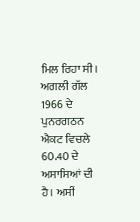ਮਿਲ ਰਿਹਾ ਸੀ। ਅਗਲੀ ਗੱਲ 1966 ਦੇ ਪੁਨਰਗਠਨ ਐਕਟ ਵਿਚਲੇ 60.40 ਦੇ ਅਸਾਸਿਆਂ ਦੀ ਹੈ। ਅਸੀਂ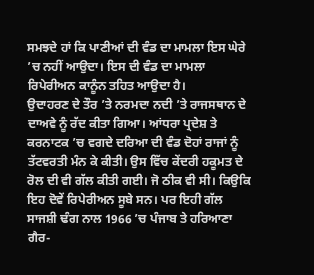ਸਮਝਦੇ ਹਾਂ ਕਿ ਪਾਣੀਆਂ ਦੀ ਵੰਡ ਦਾ ਮਾਮਲਾ ਇਸ ਘੇਰੇ ’ਚ ਨਹੀਂ ਆਉਦਾ। ਇਸ ਦੀ ਵੰਡ ਦਾ ਮਾਮਲਾ ਰਿਪੇਰੀਅਨ ਕਾਨੂੰਨ ਤਹਿਤ ਆਉਦਾ ਹੈ।
ਉਦਾਹਰਣ ਦੇ ਤੌਰ ’ਤੇ ਨਰਮਦਾ ਨਦੀ ’ਤੇ ਰਾਜਸਥਾਨ ਦੇ ਦਾਅਵੇ ਨੂੰ ਰੱਦ ਕੀਤਾ ਗਿਆ। ਆਂਧਰਾ ਪ੍ਰਦੇਸ਼ ਤੇ ਕਰਨਾਟਕ ’ਚ ਵਗਦੇ ਦਰਿਆ ਦੀ ਵੰਡ ਦੋਹਾਂ ਰਾਜਾਂ ਨੂੰ ਤੱਟਵਰਤੀ ਮੰਨ ਕੇ ਕੀਤੀ। ਉਸ ਵਿੱਚ ਕੇਂਦਰੀ ਹਕੂਮਤ ਦੇ ਰੋਲ ਦੀ ਵੀ ਗੱਲ ਕੀਤੀ ਗਈ। ਜੋ ਠੀਕ ਵੀ ਸੀ। ਕਿਉਕਿ ਇਹ ਦੋਵੇਂ ਰਿਪੇਰੀਅਨ ਸੂਬੇ ਸਨ। ਪਰ ਇਹੀ ਗੱਲ ਸਾਜਸ਼ੀ ਢੰਗ ਨਾਲ 1966 ’ਚ ਪੰਜਾਬ ਤੇ ਹਰਿਆਣਾ ਗੈਰ-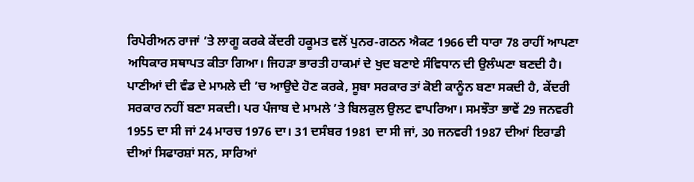ਰਿਪੇਰੀਅਨ ਰਾਜਾਂ ’ਤੇ ਲਾਗੂ ਕਰਕੇ ਕੇਂਦਰੀ ਹਕੂਮਤ ਵਲੋਂ ਪੁਨਰ-ਗਠਨ ਐਕਟ 1966 ਦੀ ਧਾਰਾ 78 ਰਾਹੀਂ ਆਪਣਾ ਅਧਿਕਾਰ ਸਥਾਪਤ ਕੀਤਾ ਗਿਆ। ਜਿਹੜਾ ਭਾਰਤੀ ਹਾਕਮਾਂ ਦੇ ਖੁਦ ਬਣਾਏ ਸੰਵਿਧਾਨ ਦੀ ਉਲੰਘਣਾ ਬਣਦੀ ਹੈ। ਪਾਣੀਆਂ ਦੀ ਵੰਡ ਦੇ ਮਾਮਲੇ ਦੀ ’ਚ ਆਉਦੇ ਹੋਣ ਕਰਕੇ, ਸੂਬਾ ਸਰਕਾਰ ਤਾਂ ਕੋਈ ਕਾਨੂੰਨ ਬਣਾ ਸਕਦੀ ਹੈ, ਕੇਂਦਰੀ ਸਰਕਾਰ ਨਹੀਂ ਬਣਾ ਸਕਦੀ। ਪਰ ਪੰਜਾਬ ਦੇ ਮਾਮਲੇ ’ਤੇ ਬਿਲਕੁਲ ਉਲਟ ਵਾਪਰਿਆ। ਸਮਝੌਤਾ ਭਾਵੇਂ 29 ਜਨਵਰੀ 1955 ਦਾ ਸੀ ਜਾਂ 24 ਮਾਰਚ 1976 ਦਾ। 31 ਦਸੰਬਰ 1981 ਦਾ ਸੀ ਜਾਂ, 30 ਜਨਵਰੀ 1987 ਦੀਆਂ ਇਰਾਡੀ ਦੀਆਂ ਸਿਫਾਰਸ਼ਾਂ ਸਨ, ਸਾਰਿਆਂ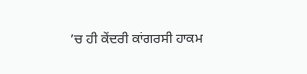’ਚ ਹੀ ਕੇਂਦਰੀ ਕਾਂਗਰਸੀ ਹਾਕਮ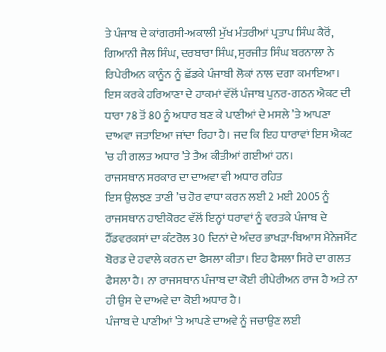ਤੇ ਪੰਜਾਬ ਦੇ ਕਾਂਗਰਸੀ-ਅਕਾਲੀ ਮੁੱਖ ਮੰਤਰੀਆਂ ਪ੍ਰਤਾਪ ਸਿੰਘ ਕੈਰੋਂ, ਗਿਆਨੀ ਜੈਲ ਸਿੰਘ, ਦਰਬਾਰਾ ਸਿੰਘ, ਸੁਰਜੀਤ ਸਿੰਘ ਬਰਨਾਲਾ ਨੇ ਰਿਪੇਰੀਅਨ ਕਾਨੂੰਨ ਨੂੰ ਛੱਡਕੇ ਪੰਜਾਬੀ ਲੋਕਾਂ ਨਾਲ ਦਗਾ ਕਮਾਇਆ। ਇਸ ਕਰਕੇ ਹਰਿਆਣਾ ਦੇ ਹਾਕਮਾਂ ਵੱਲੋਂ ਪੰਜਾਬ ਪੁਨਰ-ਗਠਨ ਐਕਟ ਦੀ ਧਾਰਾ 78 ਤੋਂ 80 ਨੂੰ ਅਧਾਰ ਬਣ ਕੇ ਪਾਣੀਆਂ ਦੇ ਮਸਲੇ ’ਤੇ ਆਪਣਾ ਦਾਅਵਾ ਜਤਾਇਆ ਜਾਂਦਾ ਰਿਹਾ ਹੈ। ਜਦ ਕਿ ਇਹ ਧਾਰਾਵਾਂ ਇਸ ਐਕਟ ’ਚ ਹੀ ਗਲਤ ਅਧਾਰ ’ਤੇ ਤੈਅ ਕੀਤੀਆਂ ਗਈਆਂ ਹਨ।
ਰਾਜਸਥਾਨ ਸਰਕਾਰ ਦਾ ਦਾਅਵਾ ਵੀ ਅਧਾਰ ਰਹਿਤ
ਇਸ ਉਲਝਣ ਤਾਣੀ ’ਚ ਹੋਰ ਵਾਧਾ ਕਰਨ ਲਈ 2 ਮਈ 2005 ਨੂੰ ਰਾਜਸਥਾਨ ਹਾਈਕੋਰਟ ਵੱਲੋਂ ਇਨ੍ਹਾਂ ਧਰਾਵਾਂ ਨੂੰ ਵਰਤਕੇ ਪੰਜਾਬ ਦੇ ਹੈੱਡਵਰਕਸਾਂ ਦਾ ਕੰਟਰੋਲ 30 ਦਿਨਾਂ ਦੇ ਅੰਦਰ ਭਾਖੜਾ-ਬਿਆਸ ਮੈਨੇਜਮੈਂਟ ਬੋਰਡ ਦੇ ਹਵਾਲੇ ਕਰਨ ਦਾ ਫੈਸਲਾ ਕੀਤਾ। ਇਹ ਫੈਸਲਾ ਸਿਰੇ ਦਾ ਗਲਤ ਫੈਸਲਾ ਹੈ। ਨਾ ਰਾਜਸਥਾਨ ਪੰਜਾਬ ਦਾ ਕੋਈ ਰੀਪੇਰੀਅਨ ਰਾਜ ਹੈ ਅਤੇ ਨਾ ਹੀ ਉਸ ਦੇ ਦਾਅਵੇ ਦਾ ਕੋਈ ਅਧਾਰ ਹੈ।
ਪੰਜਾਬ ਦੇ ਪਾਣੀਆਂ ’ਤੇ ਆਪਣੇ ਦਾਅਵੇ ਨੂੰ ਜਚਾਉਣ ਲਈ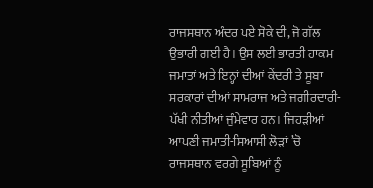ਰਾਜਸਥਾਨ ਅੰਦਰ ਪਏ ਸੋਕੇ ਦੀ, ਜੋ ਗੱਲ ਉਭਾਰੀ ਗਈ ਹੈ। ਉਸ ਲਈ ਭਾਰਤੀ ਹਾਕਮ ਜਮਾਤਾਂ ਅਤੇ ਇਨ੍ਹਾਂ ਦੀਆਂ ਕੇਂਦਰੀ ਤੇ ਸੂਬਾ ਸਰਕਾਰਾਂ ਦੀਆਂ ਸਾਮਰਾਜ ਅਤੇ ਜਗੀਰਦਾਰੀ-ਪੱਖੀ ਨੀਤੀਆਂ ਜੁੰਮੇਵਾਰ ਹਨ। ਜਿਹੜੀਆਂ ਆਪਣੀ ਜਮਾਤੀ-ਸਿਆਸੀ ਲੋੜਾਂ ’ਚੋ ਰਾਜਸਥਾਨ ਵਰਗੇ ਸੂਬਿਆਂ ਨੂੰ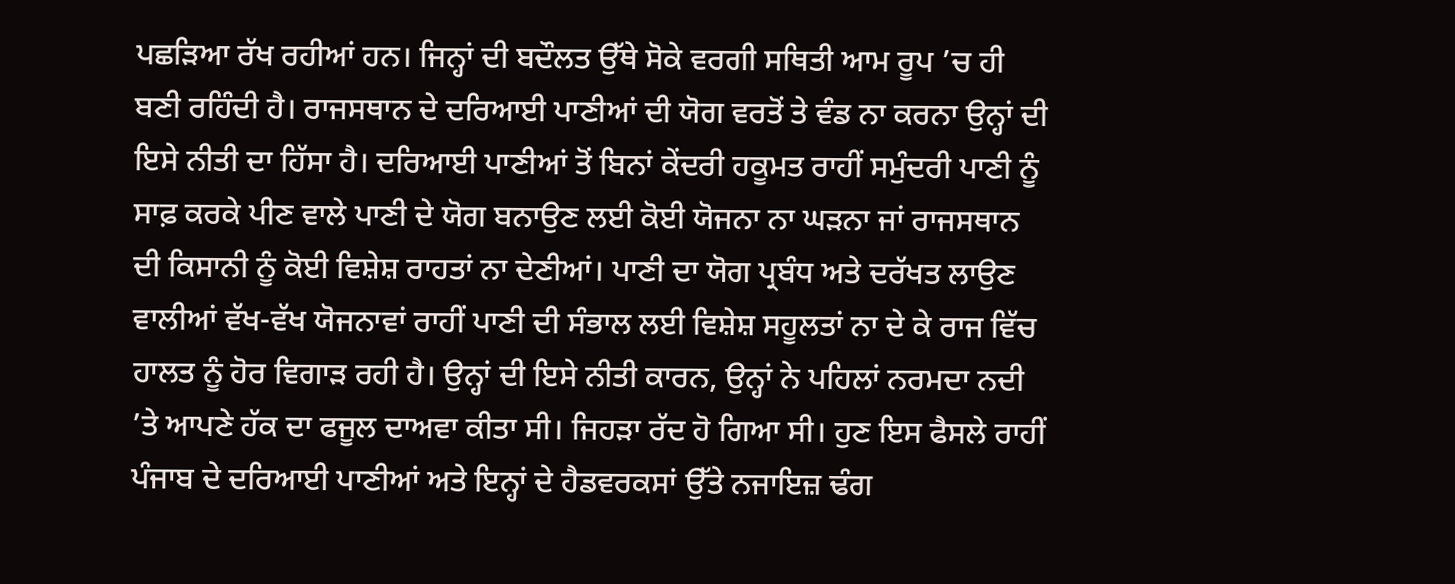ਪਛੜਿਆ ਰੱਖ ਰਹੀਆਂ ਹਨ। ਜਿਨ੍ਹਾਂ ਦੀ ਬਦੌਲਤ ਉੱਥੇ ਸੋਕੇ ਵਰਗੀ ਸਥਿਤੀ ਆਮ ਰੂਪ ’ਚ ਹੀ ਬਣੀ ਰਹਿੰਦੀ ਹੈ। ਰਾਜਸਥਾਨ ਦੇ ਦਰਿਆਈ ਪਾਣੀਆਂ ਦੀ ਯੋਗ ਵਰਤੋਂ ਤੇ ਵੰਡ ਨਾ ਕਰਨਾ ਉਨ੍ਹਾਂ ਦੀ ਇਸੇ ਨੀਤੀ ਦਾ ਹਿੱਸਾ ਹੈ। ਦਰਿਆਈ ਪਾਣੀਆਂ ਤੋਂ ਬਿਨਾਂ ਕੇਂਦਰੀ ਹਕੂਮਤ ਰਾਹੀਂ ਸਮੁੰਦਰੀ ਪਾਣੀ ਨੂੰ ਸਾਫ਼ ਕਰਕੇ ਪੀਣ ਵਾਲੇ ਪਾਣੀ ਦੇ ਯੋਗ ਬਨਾਉਣ ਲਈ ਕੋਈ ਯੋਜਨਾ ਨਾ ਘੜਨਾ ਜਾਂ ਰਾਜਸਥਾਨ ਦੀ ਕਿਸਾਨੀ ਨੂੰ ਕੋਈ ਵਿਸ਼ੇਸ਼ ਰਾਹਤਾਂ ਨਾ ਦੇਣੀਆਂ। ਪਾਣੀ ਦਾ ਯੋਗ ਪ੍ਰਬੰਧ ਅਤੇ ਦਰੱਖਤ ਲਾਉਣ ਵਾਲੀਆਂ ਵੱਖ-ਵੱਖ ਯੋਜਨਾਵਾਂ ਰਾਹੀਂ ਪਾਣੀ ਦੀ ਸੰਭਾਲ ਲਈ ਵਿਸ਼ੇਸ਼ ਸਹੂਲਤਾਂ ਨਾ ਦੇ ਕੇ ਰਾਜ ਵਿੱਚ ਹਾਲਤ ਨੂੰ ਹੋਰ ਵਿਗਾੜ ਰਹੀ ਹੈ। ਉਨ੍ਹਾਂ ਦੀ ਇਸੇ ਨੀਤੀ ਕਾਰਨ, ਉਨ੍ਹਾਂ ਨੇ ਪਹਿਲਾਂ ਨਰਮਦਾ ਨਦੀ ’ਤੇ ਆਪਣੇ ਹੱਕ ਦਾ ਫਜੂਲ ਦਾਅਵਾ ਕੀਤਾ ਸੀ। ਜਿਹੜਾ ਰੱਦ ਹੋ ਗਿਆ ਸੀ। ਹੁਣ ਇਸ ਫੈਸਲੇ ਰਾਹੀਂ ਪੰਜਾਬ ਦੇ ਦਰਿਆਈ ਪਾਣੀਆਂ ਅਤੇ ਇਨ੍ਹਾਂ ਦੇ ਹੈਡਵਰਕਸਾਂ ਉੱਤੇ ਨਜਾਇਜ਼ ਢੰਗ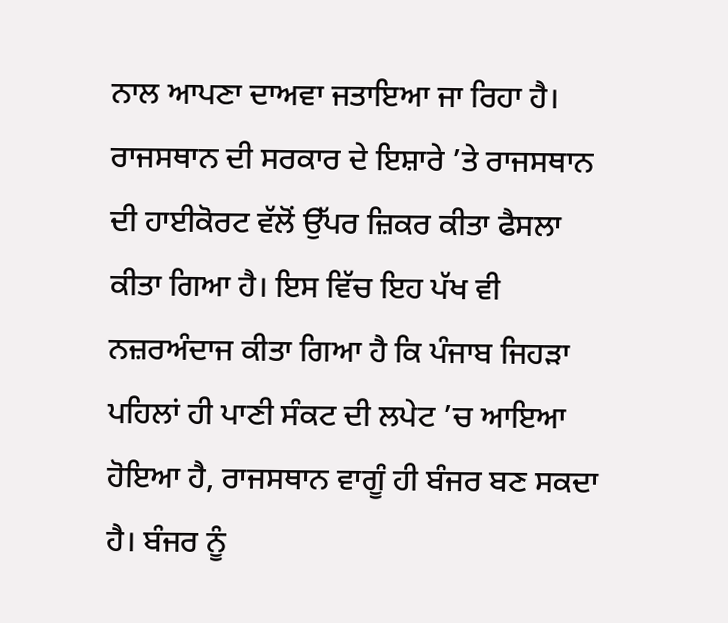ਨਾਲ ਆਪਣਾ ਦਾਅਵਾ ਜਤਾਇਆ ਜਾ ਰਿਹਾ ਹੈ। ਰਾਜਸਥਾਨ ਦੀ ਸਰਕਾਰ ਦੇ ਇਸ਼ਾਰੇ ’ਤੇ ਰਾਜਸਥਾਨ ਦੀ ਹਾਈਕੋਰਟ ਵੱਲੋਂ ਉੱਪਰ ਜ਼ਿਕਰ ਕੀਤਾ ਫੈਸਲਾ ਕੀਤਾ ਗਿਆ ਹੈ। ਇਸ ਵਿੱਚ ਇਹ ਪੱਖ ਵੀ ਨਜ਼ਰਅੰਦਾਜ ਕੀਤਾ ਗਿਆ ਹੈ ਕਿ ਪੰਜਾਬ ਜਿਹੜਾ ਪਹਿਲਾਂ ਹੀ ਪਾਣੀ ਸੰਕਟ ਦੀ ਲਪੇਟ ’ਚ ਆਇਆ ਹੋਇਆ ਹੈ, ਰਾਜਸਥਾਨ ਵਾਗੂੰ ਹੀ ਬੰਜਰ ਬਣ ਸਕਦਾ ਹੈ। ਬੰਜਰ ਨੂੰ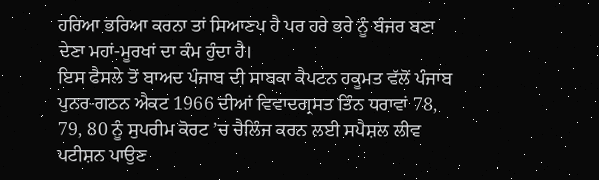ਹਰਿਆ ਭਰਿਆ ਕਰਨਾ ਤਾਂ ਸਿਆਣਪ ਹੈ ਪਰ ਹਰੇ ਭਰੇ ਨੂੰ ਬੰਜਰ ਬਣਾ ਦੇਣਾ ਮਹਾਂ-ਮੂਰਖਾਂ ਦਾ ਕੰਮ ਹੁੰਦਾ ਹੈ।
ਇਸ ਫੈਸਲੇ ਤੋਂ ਬਾਅਦ ਪੰਜਾਬ ਦੀ ਸਾਬਕਾ ਕੈਪਟਨ ਹਕੂਮਤ ਵੱਲੋਂ ਪੰਜਾਬ ਪੁਨਰ-ਗਠਨ ਐਕਟ 1966 ਦੀਆਂ ਵਿਵਾਦਗ੍ਰਸਤ ਤਿੰਨ ਧਰਾਵਾਂ 78, 79, 80 ਨੂੰ ਸੁਪਰੀਮ ਕੋਰਟ ’ਚ ਚੈਲਿੰਜ ਕਰਨ ਲਈ ਸਪੈਸ਼ਲ ਲੀਵ ਪਟੀਸ਼ਨ ਪਾਉਣ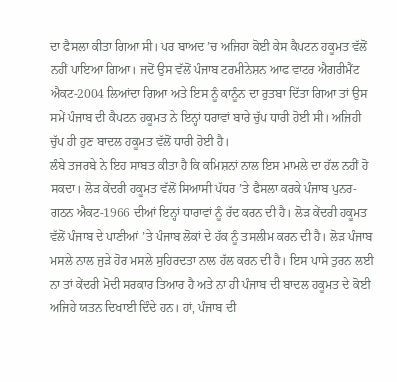ਦਾ ਫੈਸਲਾ ਕੀਤਾ ਗਿਆ ਸੀ। ਪਰ ਬਾਅਦ ’ਚ ਅਜਿਹਾ ਕੋਈ ਕੇਸ ਕੈਪਟਨ ਹਕੂਮਤ ਵੱਲੋਂ ਨਹੀਂ ਪਾਇਆ ਗਿਆ। ਜਦੋਂ ਉਸ ਵੱਲੋਂ ਪੰਜਾਬ ਟਰਮੀਨੇਸ਼ਨ ਆਫ ਵਾਟਰ ਐਗਰੀਮੈਂਟ ਐਕਟ-2004 ਲਿਆਂਦਾ ਗਿਆ ਅਤੇ ਇਸ ਨੂੰ ਕਾਨੂੰਨ ਦਾ ਰੁਤਬਾ ਦਿੱਤਾ ਗਿਆ ਤਾਂ ਉਸ ਸਮੇਂ ਪੰਜਾਬ ਦੀ ਕੈਪਟਨ ਹਕੂਮਤ ਨੇ ਇਨ੍ਹਾਂ ਧਰਾਵਾਂ ਬਾਰੇ ਚੁੱਪ ਧਾਰੀ ਹੋਈ ਸੀ। ਅਜਿਹੀ ਚੁੱਪ ਹੀ ਹੁਣ ਬਾਦਲ ਹਕੂਮਤ ਵੱਲੋਂ ਧਾਰੀ ਹੋਈ ਹੈ।
ਲੰਬੇ ਤਜਰਬੇ ਨੇ ਇਹ ਸਾਬਤ ਕੀਤਾ ਹੈ ਕਿ ਕਮਿਸ਼ਨਾਂ ਨਾਲ ਇਸ ਮਾਮਲੇ ਦਾ ਹੱਲ ਨਹੀਂ ਹੋ ਸਕਦਾ। ਲੋੜ ਕੇਂਦਰੀ ਹਕੂਮਤ ਵੱਲੋਂ ਸਿਆਸੀ ਪੱਧਰ ’ਤੇ ਫੈਸਲਾ ਕਰਕੇ ਪੰਜਾਬ ਪੁਨਰ-ਗਠਨ ਐਕਟ-1966 ਦੀਆਂ ਇਨ੍ਹਾਂ ਧਾਰਾਵਾਂ ਨੂੰ ਰੱਦ ਕਰਨ ਦੀ ਹੈ। ਲੋੜ ਕੇਂਦਰੀ ਹਕੂਮਤ ਵੱਲੋਂ ਪੰਜਾਬ ਦੇ ਪਾਣੀਆਂ ’ਤੇ ਪੰਜਾਬ ਲੋਕਾਂ ਦੇ ਹੱਕ ਨੂੰ ਤਸਲੀਮ ਕਰਨ ਦੀ ਹੈ। ਲੋੜ ਪੰਜਾਬ ਮਸਲੇ ਨਾਲ ਜੁੜੇ ਹੋਰ ਮਸਲੇ ਸੁਹਿਰਦਤਾ ਨਾਲ ਹੱਲ ਕਰਨ ਦੀ ਹੈ। ਇਸ ਪਾਸੇ ਤੁਰਨ ਲਈ ਨਾ ਤਾਂ ਕੇਂਦਰੀ ਮੋਦੀ ਸਰਕਾਰ ਤਿਆਰ ਹੈ ਅਤੇ ਨਾ ਹੀ ਪੰਜਾਬ ਦੀ ਬਾਦਲ ਹਕੂਮਤ ਦੇ ਕੋਈ ਅਜਿਹੇ ਯਤਨ ਦਿਖਾਈ ਦਿੰਦੇ ਹਨ। ਹਾਂ, ਪੰਜਾਬ ਦੀ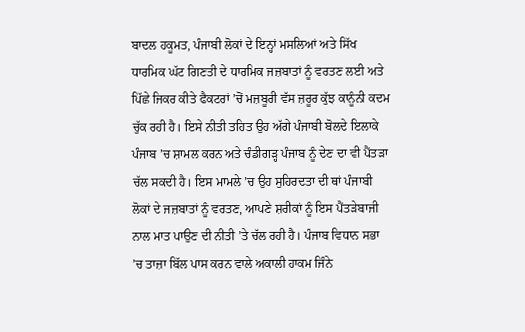ਬਾਦਲ ਹਕੂਮਤ, ਪੰਜਾਬੀ ਲੋਕਾਂ ਦੇ ਇਨ੍ਹਾਂ ਮਸਲਿਆਂ ਅਤੇ ਸਿੱਖ ਧਾਰਮਿਕ ਘੱਟ ਗਿਣਤੀ ਦੇ ਧਾਰਮਿਕ ਜਜ਼ਬਾਤਾਂ ਨੂੰ ਵਰਤਣ ਲਈ ਅਤੇ ਪਿੱਛੇ ਜਿਕਰ ਕੀਤੇ ਫੈਕਟਰਾਂ ’ਚੋਂ ਮਜ਼ਬੂਰੀ ਵੱਸ ਜ਼ਰੂਰ ਕੁੱਝ ਕਾਨੂੰਨੀ ਕਦਮ ਚੁੱਕ ਰਹੀ ਹੈ। ਇਸੇ ਨੀਤੀ ਤਹਿਤ ਉਹ ਅੱਗੇ ਪੰਜਾਬੀ ਬੋਲਦੇ ਇਲਾਕੇ ਪੰਜਾਬ ’ਚ ਸ਼ਾਮਲ ਕਰਨ ਅਤੇ ਚੰਡੀਗੜ੍ਹ ਪੰਜਾਬ ਨੂੰ ਦੇਣ ਦਾ ਵੀ ਪੈਂਤੜਾ ਚੱਲ ਸਕਦੀ ਹੈ। ਇਸ ਮਾਮਲੇ ’ਚ ਉਹ ਸੁਹਿਰਦਤਾ ਦੀ ਥਾਂ ਪੰਜਾਬੀ ਲੋਕਾਂ ਦੇ ਜਜ਼ਬਾਤਾਂ ਨੂੰ ਵਰਤਣ, ਆਪਣੇ ਸ਼ਰੀਕਾਂ ਨੂੰ ਇਸ ਪੈਂਤੜੇਬਾਜੀ ਨਾਲ ਮਾਤ ਪਾਉਣ ਦੀ ਨੀਤੀ ’ਤੇ ਚੱਲ ਰਹੀ ਹੈ। ਪੰਜਾਬ ਵਿਧਾਨ ਸਭਾ ’ਚ ਤਾਜ਼ਾ ਬਿੱਲ ਪਾਸ ਕਰਨ ਵਾਲੇ ਅਕਾਲੀ ਹਾਕਮ ਜਿੰਨੇ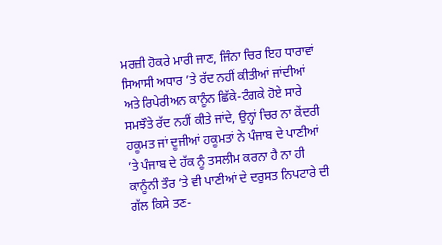ਮਰਜ਼ੀ ਹੋਕਰੇ ਮਾਰੀ ਜਾਣ, ਜਿੰਨਾ ਚਿਰ ਇਹ ਧਾਰਾਵਾਂ ਸਿਆਸੀ ਅਧਾਰ ’ਤੇ ਰੱਦ ਨਹੀਂ ਕੀਤੀਆਂ ਜਾਂਦੀਆਂ ਅਤੇ ਰਿਪੇਰੀਅਨ ਕਾਨੂੰਨ ਛਿੱਕੇ-ਟੰਗਕੇ ਹੋਏ ਸਾਰੇ ਸਮਝੌਤੇ ਰੱਦ ਨਹੀਂ ਕੀਤੇ ਜਾਂਦੇ, ਉਨ੍ਹਾਂ ਚਿਰ ਨਾ ਕੇਂਦਰੀ ਹਕੂਮਤ ਜਾਂ ਦੂਜੀਆਂ ਹਕੂਮਤਾਂ ਨੇ ਪੰਜਾਬ ਦੇ ਪਾਣੀਆਂ ’ਤੇ ਪੰਜਾਬ ਦੇ ਹੱਕ ਨੂੰ ਤਸਲੀਮ ਕਰਨਾ ਹੈ ਨਾ ਹੀ ਕਾਨੂੰਨੀ ਤੌਰ ’ਤੇ ਵੀ ਪਾਣੀਆਂ ਦੇ ਦਰੁਸਤ ਨਿਪਟਾਰੇ ਦੀ ਗੱਲ ਕਿਸੇ ਤਣ-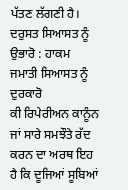ਪੱਤਣ ਲੱਗਣੀ ਹੈ।
ਦਰੁਸਤ ਸਿਆਸਤ ਨੂੰ ਉਭਾਰੋ : ਹਾਕਮ ਜਮਾਤੀ ਸਿਆਸਤ ਨੂੰ ਦੁਰਕਾਰੋ
ਕੀ ਰਿਪੇਰੀਅਨ ਕਾਨੂੰਨ ਜਾਂ ਸਾਰੇ ਸਮਝੌਤੇ ਰੱਦ ਕਰਨ ਦਾ ਅਰਥ ਇਹ ਹੈ ਕਿ ਦੂਜਿਆਂ ਸੂਬਿਆਂ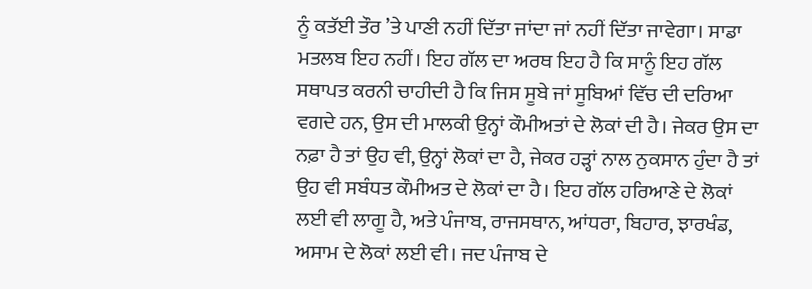ਨੂੰ ਕਤੱਈ ਤੌਰ ’ਤੇ ਪਾਣੀ ਨਹੀਂ ਦਿੱਤਾ ਜਾਂਦਾ ਜਾਂ ਨਹੀਂ ਦਿੱਤਾ ਜਾਵੇਗਾ। ਸਾਡਾ ਮਤਲਬ ਇਹ ਨਹੀਂ। ਇਹ ਗੱਲ ਦਾ ਅਰਥ ਇਹ ਹੈ ਕਿ ਸਾਨੂੰ ਇਹ ਗੱਲ ਸਥਾਪਤ ਕਰਨੀ ਚਾਹੀਦੀ ਹੈ ਕਿ ਜਿਸ ਸੂਬੇ ਜਾਂ ਸੂਬਿਆਂ ਵਿੱਚ ਦੀ ਦਰਿਆ ਵਗਦੇ ਹਨ, ਉਸ ਦੀ ਮਾਲਕੀ ਉਨ੍ਹਾਂ ਕੌਮੀਅਤਾਂ ਦੇ ਲੋਕਾਂ ਦੀ ਹੈ। ਜੇਕਰ ਉਸ ਦਾ ਨਫ਼ਾ ਹੈ ਤਾਂ ਉਹ ਵੀ, ਉਨ੍ਹਾਂ ਲੋਕਾਂ ਦਾ ਹੈ, ਜੇਕਰ ਹੜ੍ਹਾਂ ਨਾਲ ਨੁਕਸਾਨ ਹੁੰਦਾ ਹੈ ਤਾਂ ਉਹ ਵੀ ਸਬੰਧਤ ਕੌਮੀਅਤ ਦੇ ਲੋਕਾਂ ਦਾ ਹੈ। ਇਹ ਗੱਲ ਹਰਿਆਣੇ ਦੇ ਲੋਕਾਂ ਲਈ ਵੀ ਲਾਗੂ ਹੈ, ਅਤੇ ਪੰਜਾਬ, ਰਾਜਸਥਾਨ, ਆਂਧਰਾ, ਬਿਹਾਰ, ਝਾਰਖੰਡ, ਅਸਾਮ ਦੇ ਲੋਕਾਂ ਲਈ ਵੀ। ਜਦ ਪੰਜਾਬ ਦੇ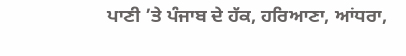ਪਾਣੀ ’ਤੇ ਪੰਜਾਬ ਦੇ ਹੱਕ, ਹਰਿਆਣਾ, ਆਂਧਰਾ,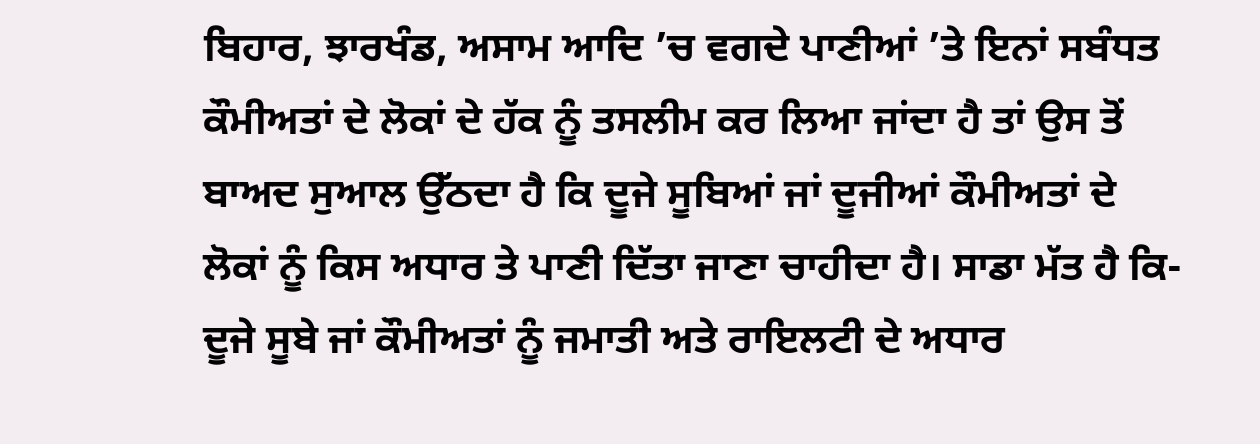ਬਿਹਾਰ, ਝਾਰਖੰਡ, ਅਸਾਮ ਆਦਿ ’ਚ ਵਗਦੇ ਪਾਣੀਆਂ ’ਤੇ ਇਨਾਂ ਸਬੰਧਤ ਕੌਮੀਅਤਾਂ ਦੇ ਲੋਕਾਂ ਦੇ ਹੱਕ ਨੂੰ ਤਸਲੀਮ ਕਰ ਲਿਆ ਜਾਂਦਾ ਹੈ ਤਾਂ ਉਸ ਤੋਂ ਬਾਅਦ ਸੁਆਲ ਉੱਠਦਾ ਹੈ ਕਿ ਦੂਜੇ ਸੂਬਿਆਂ ਜਾਂ ਦੂਜੀਆਂ ਕੌਮੀਅਤਾਂ ਦੇ ਲੋਕਾਂ ਨੂੰ ਕਿਸ ਅਧਾਰ ਤੇ ਪਾਣੀ ਦਿੱਤਾ ਜਾਣਾ ਚਾਹੀਦਾ ਹੈ। ਸਾਡਾ ਮੱਤ ਹੈ ਕਿ-ਦੂਜੇ ਸੂਬੇ ਜਾਂ ਕੌਮੀਅਤਾਂ ਨੂੰ ਜਮਾਤੀ ਅਤੇ ਰਾਇਲਟੀ ਦੇ ਅਧਾਰ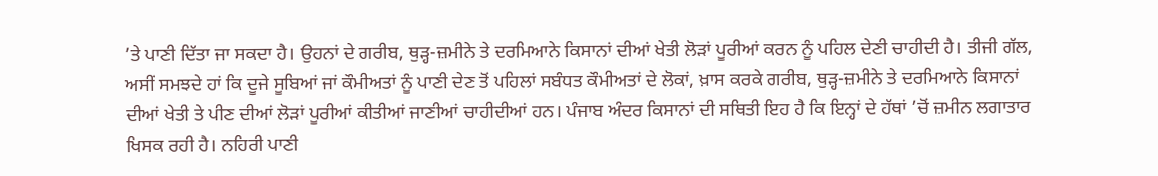’ਤੇ ਪਾਣੀ ਦਿੱਤਾ ਜਾ ਸਕਦਾ ਹੈ। ਉਹਨਾਂ ਦੇ ਗਰੀਬ, ਥੁੜ੍ਹ-ਜ਼ਮੀਨੇ ਤੇ ਦਰਮਿਆਨੇ ਕਿਸਾਨਾਂ ਦੀਆਂ ਖੇਤੀ ਲੋੜਾਂ ਪੂਰੀਆਂ ਕਰਨ ਨੂੰ ਪਹਿਲ ਦੇਣੀ ਚਾਹੀਦੀ ਹੈ। ਤੀਜੀ ਗੱਲ, ਅਸੀਂ ਸਮਝਦੇ ਹਾਂ ਕਿ ਦੂਜੇ ਸੂਬਿਆਂ ਜਾਂ ਕੌਮੀਅਤਾਂ ਨੂੰ ਪਾਣੀ ਦੇਣ ਤੋਂ ਪਹਿਲਾਂ ਸਬੰਧਤ ਕੌਮੀਅਤਾਂ ਦੇ ਲੋਕਾਂ, ਖ਼ਾਸ ਕਰਕੇ ਗਰੀਬ, ਥੁੜ੍ਹ-ਜ਼ਮੀਨੇ ਤੇ ਦਰਮਿਆਨੇ ਕਿਸਾਨਾਂ ਦੀਆਂ ਖੇਤੀ ਤੇ ਪੀਣ ਦੀਆਂ ਲੋੜਾਂ ਪੂਰੀਆਂ ਕੀਤੀਆਂ ਜਾਣੀਆਂ ਚਾਹੀਦੀਆਂ ਹਨ। ਪੰਜਾਬ ਅੰਦਰ ਕਿਸਾਨਾਂ ਦੀ ਸਥਿਤੀ ਇਹ ਹੈ ਕਿ ਇਨ੍ਹਾਂ ਦੇ ਹੱਥਾਂ ’ਚੋਂ ਜ਼ਮੀਨ ਲਗਾਤਾਰ ਖਿਸਕ ਰਹੀ ਹੈ। ਨਹਿਰੀ ਪਾਣੀ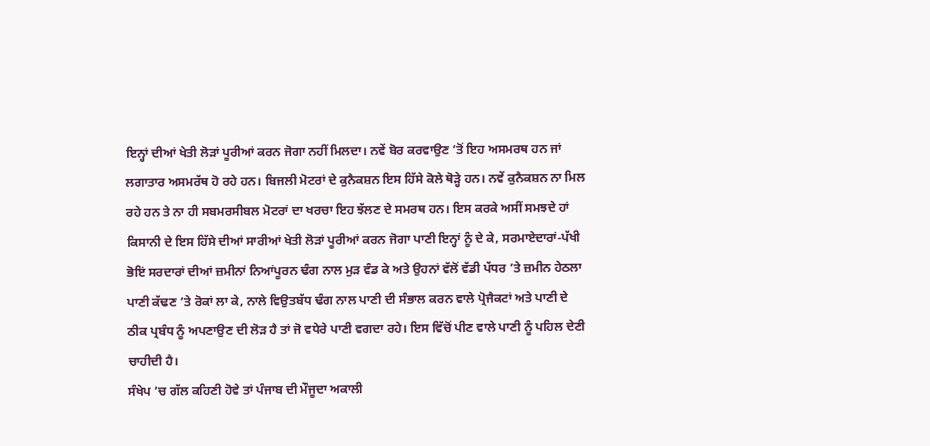ਇਨ੍ਹਾਂ ਦੀਆਂ ਖੇਤੀ ਲੋੜਾਂ ਪੂਰੀਆਂ ਕਰਨ ਜੋਗਾ ਨਹੀਂ ਮਿਲਦਾ। ਨਵੇਂ ਬੋਰ ਕਰਵਾਉਣ ’ਤੋਂ ਇਹ ਅਸਮਰਥ ਹਨ ਜਾਂ ਲਗਾਤਾਰ ਅਸਮਰੱਥ ਹੋ ਰਹੇ ਹਨ। ਬਿਜਲੀ ਮੋਟਰਾਂ ਦੇ ਕੁਨੈਕਸ਼ਨ ਇਸ ਹਿੱਸੇ ਕੋਲੇ ਥੋੜ੍ਹੇ ਹਨ। ਨਵੇਂ ਕੁਨੈਕਸ਼ਨ ਨਾ ਮਿਲ ਰਹੇ ਹਨ ਤੇ ਨਾ ਹੀ ਸਬਮਰਸੀਬਲ ਮੋਟਰਾਂ ਦਾ ਖਰਚਾ ਇਹ ਝੱਲਣ ਦੇ ਸਮਰਥ ਹਨ। ਇਸ ਕਰਕੇ ਅਸੀਂ ਸਮਝਦੇ ਹਾਂ ਕਿਸਾਨੀ ਦੇ ਇਸ ਹਿੱਸੇ ਦੀਆਂ ਸਾਰੀਆਂ ਖੇਤੀ ਲੋੜਾਂ ਪੂਰੀਆਂ ਕਰਨ ਜੋਗਾ ਪਾਣੀ ਇਨ੍ਹਾਂ ਨੂੰ ਦੇ ਕੇ, ਸਰਮਾਏਦਾਰਾਂ-ਪੱਖੀ ਭੋਇਂ ਸਰਦਾਰਾਂ ਦੀਆਂ ਜ਼ਮੀਨਾਂ ਨਿਆਂਪੂਰਨ ਢੰਗ ਨਾਲ ਮੁੜ ਵੰਡ ਕੇ ਅਤੇ ਉਹਨਾਂ ਵੱਲੋਂ ਵੱਡੀ ਪੱਧਰ ’ਤੇ ਜ਼ਮੀਨ ਹੇਠਲਾ ਪਾਣੀ ਕੱਢਣ ’ਤੇ ਰੋਕਾਂ ਲਾ ਕੇ, ਨਾਲੇ ਵਿਉਤਬੱਧ ਢੰਗ ਨਾਲ ਪਾਣੀ ਦੀ ਸੰਭਾਲ ਕਰਨ ਵਾਲੇ ਪ੍ਰੋਜੈਕਟਾਂ ਅਤੇ ਪਾਣੀ ਦੇ ਠੀਕ ਪ੍ਰਬੰਧ ਨੂੰ ਅਪਣਾਉਣ ਦੀ ਲੋੜ ਹੈ ਤਾਂ ਜੋ ਵਧੇਰੇ ਪਾਣੀ ਵਗਦਾ ਰਹੇ। ਇਸ ਵਿੱਚੋਂ ਪੀਣ ਵਾਲੇ ਪਾਣੀ ਨੂੰ ਪਹਿਲ ਦੇਣੀ ਚਾਹੀਦੀ ਹੈ।
ਸੰਖੇਪ ’ਚ ਗੱਲ ਕਹਿਣੀ ਹੋਵੇ ਤਾਂ ਪੰਜਾਬ ਦੀ ਮੌਜੂਦਾ ਅਕਾਲੀ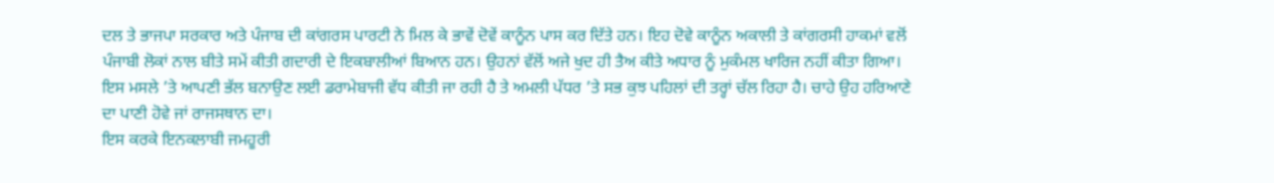ਦਲ ਤੇ ਭਾਜਪਾ ਸਰਕਾਰ ਅਤੇ ਪੰਜਾਬ ਦੀ ਕਾਂਗਰਸ ਪਾਰਟੀ ਨੇ ਮਿਲ ਕੇ ਭਾਵੇਂ ਦੋਵੇਂ ਕਾਨੂੰਨ ਪਾਸ ਕਰ ਦਿੱਤੇ ਹਨ। ਇਹ ਦੋਵੇ ਕਾਨੂੰਨ ਅਕਾਲੀ ਤੇ ਕਾਂਗਰਸੀ ਹਾਕਮਾਂ ਵਲੋਂ ਪੰਜਾਬੀ ਲੋਕਾਂ ਨਾਲ ਬੀਤੇ ਸਮੇਂ ਕੀਤੀ ਗਦਾਰੀ ਦੇ ਇਕਬਾਲੀਆਂ ਬਿਆਨ ਹਨ। ਉਹਨਾਂ ਵੱਲੋਂ ਅਜੇ ਖੁਦ ਹੀ ਤੈਅ ਕੀਤੇ ਅਧਾਰ ਨੂੰ ਮੁਕੰਮਲ ਖਾਰਿਜ ਨਹੀਂ ਕੀਤਾ ਗਿਆ। ਇਸ ਮਸਲੇ ’ਤੇ ਆਪਣੀ ਭੱਲ ਬਨਾਉਣ ਲਈ ਡਰਾਮੇਬਾਜੀ ਵੱਧ ਕੀਤੀ ਜਾ ਰਹੀ ਹੈ ਤੇ ਅਮਲੀ ਪੱਧਰ ’ਤੇ ਸਭ ਕੁਝ ਪਹਿਲਾਂ ਦੀ ਤਰ੍ਹਾਂ ਚੱਲ ਰਿਹਾ ਹੈ। ਚਾਹੇ ਉਹ ਹਰਿਆਣੇ ਦਾ ਪਾਣੀ ਹੋਵੇ ਜਾਂ ਰਾਜਸਥਾਨ ਦਾ।
ਇਸ ਕਰਕੇ ਇਨਕਲਾਬੀ ਜਮਹੂਰੀ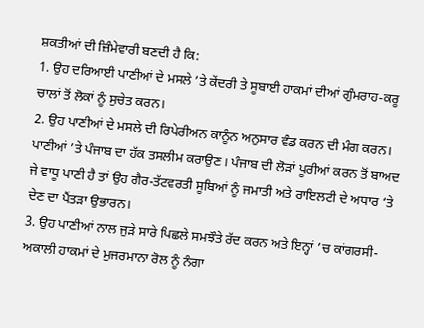ਸ਼ਕਤੀਆਂ ਦੀ ਜ਼ਿੰਮੇਵਾਰੀ ਬਣਦੀ ਹੈ ਕਿ:
1. ਉਹ ਦਰਿਆਈ ਪਾਣੀਆਂ ਦੇ ਮਸਲੇ ’ਤੇ ਕੇਂਦਰੀ ਤੇ ਸੂਬਾਈ ਹਾਕਮਾਂ ਦੀਆਂ ਗੁੰਮਰਾਹ-ਕਰੂ ਚਾਲਾਂ ਤੋਂ ਲੋਕਾਂ ਨੂੰ ਸੁਚੇਤ ਕਰਨ।
2. ਉਹ ਪਾਣੀਆਂ ਦੇ ਮਸਲੇ ਦੀ ਰਿਪੇਰੀਅਨ ਕਾਨੂੰਨ ਅਨੁਸਾਰ ਵੰਡ ਕਰਨ ਦੀ ਮੰਗ ਕਰਨ। ਪਾਣੀਆਂ ’ਤੇ ਪੰਜਾਬ ਦਾ ਹੱਕ ਤਸਲੀਮ ਕਰਾਉਣ। ਪੰਜਾਬ ਦੀ ਲੋੜਾਂ ਪੂਰੀਆਂ ਕਰਨ ਤੋਂ ਬਾਅਦ ਜੇ ਵਾਧੂ ਪਾਣੀ ਹੈ ਤਾਂ ਉਹ ਗੈਰ-ਤੱਟਵਰਤੀ ਸੂਬਿਆਂ ਨੂੰ ਜਮਾਤੀ ਅਤੇ ਰਾਇਲਟੀ ਦੇ ਅਧਾਰ ‘ਤੇ ਦੇਣ ਦਾ ਪੈਂਤੜਾ ਉਭਾਰਨ।
3. ਉਹ ਪਾਣੀਆਂ ਨਾਲ ਜੁੜੇ ਸਾਰੇ ਪਿਛਲੇ ਸਮਝੌਤੇ ਰੱਦ ਕਰਨ ਅਤੇ ਇਨ੍ਹਾਂ ’ਚ ਕਾਂਗਰਸੀ-ਅਕਾਲੀ ਹਾਕਮਾਂ ਦੇ ਮੁਜਰਮਾਨਾ ਰੋਲ ਨੂੰ ਨੰਗਾ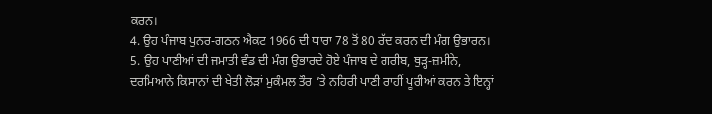ਕਰਨ।
4. ਉਹ ਪੰਜਾਬ ਪੁਨਰ-ਗਠਨ ਐਕਟ 1966 ਦੀ ਧਾਰਾ 78 ਤੋਂ 80 ਰੱਦ ਕਰਨ ਦੀ ਮੰਗ ਉਭਾਰਨ।
5. ਉਹ ਪਾਣੀਆਂ ਦੀ ਜਮਾਤੀ ਵੰਡ ਦੀ ਮੰਗ ਉਭਾਰਦੇ ਹੋਏ ਪੰਜਾਬ ਦੇ ਗਰੀਬ, ਥੁੜ੍ਹ-ਜ਼ਮੀਨੇ, ਦਰਮਿਆਨੇ ਕਿਸਾਨਾਂ ਦੀ ਖੇਤੀ ਲੋੜਾਂ ਮੁਕੰਮਲ ਤੌਰ ’ਤੇ ਨਹਿਰੀ ਪਾਣੀ ਰਾਹੀਂ ਪੂਰੀਆਂ ਕਰਨ ਤੇ ਇਨ੍ਹਾਂ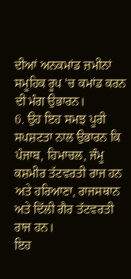ਦੀਆਂ ਅਨਕਮਾਂਡ ਜ਼ਮੀਨਾਂ ਸਮੂਹਿਕ ਰੂਪ ’ਚ ਕਮਾਂਡ ਕਰਨ ਦੀ ਮੰਗ ਉਭਾਰਨ।
6. ਉਹ ਇਹ ਸਮਝ ਪੂਰੀ ਸਪਸ਼ਟਤਾ ਨਾਲ ਉਭਾਰਨ ਕਿ ਪੰਜਾਬ, ਹਿਮਾਚਲ, ਜੰਮੂ ਕਸ਼ਮੀਰ ਤੱਟਵਰਤੀ ਰਾਜ ਹਨ ਅਤੇ ਹਰਿਆਣਾ, ਰਾਜਸਥਾਨ ਅਤੇ ਦਿੱਲੀ ਗੈਰ ਤੱਟਵਰਤੀ ਰਾਜ ਹਨ।
ਇਹ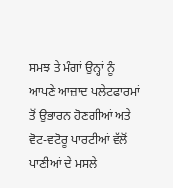ਸਮਝ ਤੇ ਮੰਗਾਂ ਉਨ੍ਹਾਂ ਨੂੰ ਆਪਣੇ ਆਜ਼ਾਦ ਪਲੇਟਫਾਰਮਾਂ ਤੋਂ ਉਭਾਰਨ ਹੋਣਗੀਆਂ ਅਤੇ ਵੋਟ-ਵਟੋਰੂ ਪਾਰਟੀਆਂ ਵੱਲੋਂ ਪਾਣੀਆਂ ਦੇ ਮਸਲੇ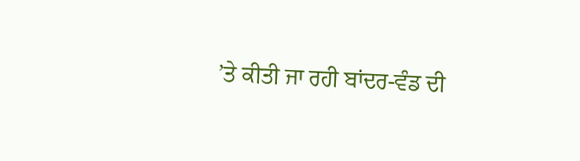’ਤੇ ਕੀਤੀ ਜਾ ਰਹੀ ਬਾਂਦਰ-ਵੰਡ ਦੀ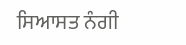ਸਿਆਸਤ ਨੰਗੀ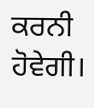ਕਰਨੀ ਹੋਵੇਗੀ।